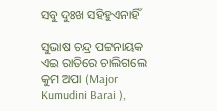ସବୁ ଦୁଃଖ ସହିହୁଏନାହିଁ

ସୁଭାଷ ଚନ୍ଦ୍ର ପଟ୍ଟନାୟକ
ଏଇ ରାତିରେ ଚାଲିଗଲେ କୁମ ଅପା (Major Kumudini Barai ),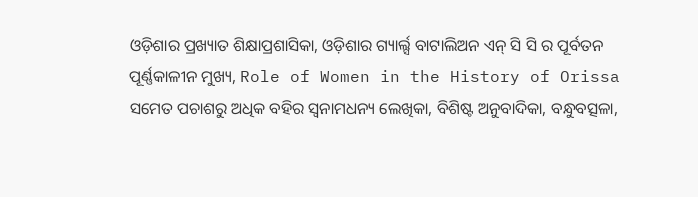ଓଡ଼ିଶାର ପ୍ରଖ୍ୟାତ ଶିକ୍ଷାପ୍ରଶାସିକା, ଓଡ଼ିଶାର ଗ୍ୟାର୍ଲ୍ସ ବାଟାଲିଅନ ଏନ୍ ସି ସି ର ପୂର୍ବତନ ପୂର୍ଣ୍ଣକାଳୀନ ମୁଖ୍ୟ, Role of Women in the History of Orissa ସମେତ ପଚାଶରୁ ଅଧିକ ବହିର ସ୍ଵନାମଧନ୍ୟ ଲେଖିକା, ବିଶିଷ୍ଟ ଅନୁବାଦିକା, ବନ୍ଧୁବତ୍ସଳା,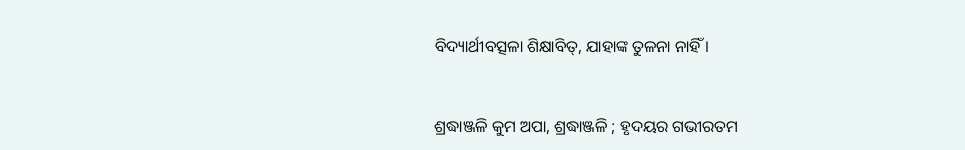ବିଦ୍ୟାର୍ଥୀବତ୍ସଳା ଶିକ୍ଷାବିତ୍, ଯାହାଙ୍କ ତୁଳନା ନାହିଁ ।


ଶ୍ରଦ୍ଧାଞ୍ଜଳି କୁମ ଅପା, ଶ୍ରଦ୍ଧାଞ୍ଜଳି ; ହୃଦୟର ଗଭୀରତମ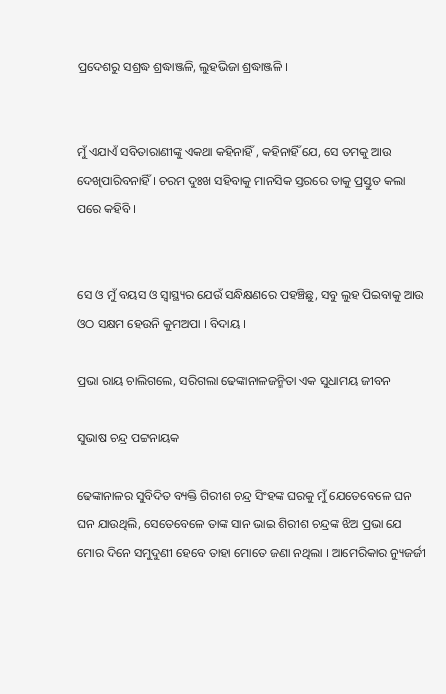ପ୍ରଦେଶରୁ ସଶ୍ରଦ୍ଧ ଶ୍ରଦ୍ଧାଞ୍ଜଳି, ଲୁହଭିଜା ଶ୍ରଦ୍ଧାଞ୍ଜଳି ।


ମୁଁ ଏଯାଏଁ ସବିତାରାଣୀଙ୍କୁ ଏକଥା କହିନାହିଁ , କହିନାହିଁ ଯେ, ସେ ତମକୁ ଆଉ ଦେଖିପାରିବନାହିଁ । ଚରମ ଦୁଃଖ ସହିବାକୁ ମାନସିକ ସ୍ତରରେ ତାକୁ ପ୍ରସ୍ତୁତ କଲା ପରେ କହିବି ।


ସେ ଓ ମୁଁ ବୟସ ଓ ସ୍ୱାସ୍ଥ୍ୟର ଯେଉଁ ସନ୍ଧିକ୍ଷଣରେ ପହଞ୍ଚିଛୁ, ସବୁ ଲୁହ ପିଇବାକୁ ଆଉ ଓଠ ସକ୍ଷମ ହେଉନି କୁମଅପା । ବିଦାୟ ।

ପ୍ରଭା ରାୟ ଚାଲିଗଲେ, ସରିଗଲା ଢେଙ୍କାନାଳଜନ୍ମିତା ଏକ ସୁଧାମୟ ଜୀବନ

ସୁଭାଷ ଚନ୍ଦ୍ର ପଟ୍ଟନାୟକ

ଢେଙ୍କାନାଳର ସୁବିଦିତ ବ୍ୟକ୍ତି ଗିରୀଶ ଚନ୍ଦ୍ର ସିଂହଙ୍କ ଘରକୁ ମୁଁ ଯେତେବେଳେ ଘନ ଘନ ଯାଉଥିଲି, ସେତେବେଳେ ତାଙ୍କ ସାନ ଭାଇ ଶିରୀଶ ଚନ୍ଦ୍ରଙ୍କ ଝିଅ ପ୍ରଭା ଯେ ମୋର ଦିନେ ସମୁଦୁଣୀ ହେବେ ତାହା ମୋତେ ଜଣା ନଥିଲା । ଆମେରିକାର ନ୍ୟୁଜର୍ଜୀ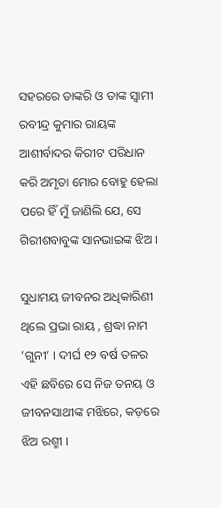ସହରରେ ତାଙ୍କରି ଓ ତାଙ୍କ ସ୍ଵାମୀ ରବୀନ୍ଦ୍ର କୁମାର ରାୟଙ୍କ ଆଶୀର୍ବାଦର କିରୀଟ ପରିଧାନ କରି ଅମୃତା ମୋର ବୋହୁ ହେଲା ପରେ ହିଁ ମୁଁ ଜାଣିଲି ଯେ, ସେ ଗିରୀଶବାବୁଙ୍କ ସାନଭାଇଙ୍କ ଝିଅ ।

ସୁଧାମୟ ଜୀବନର ଅଧିକାରିଣୀ ଥିଲେ ପ୍ରଭା ରାୟ , ଶ୍ରଦ୍ଧା ନାମ ‘ଗୁନୀ’ । ଦୀର୍ଘ ୧୨ ବର୍ଷ ତଳର ଏହି ଛବିରେ ସେ ନିଜ ତନୟ ଓ ଜୀବନସାଥୀଙ୍କ ମଝିରେ, କଡ଼ରେ ଝିଅ ରଶ୍ମୀ ।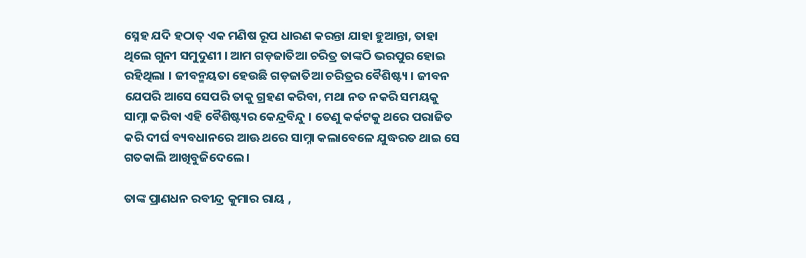ସ୍ନେହ ଯଦି ହଠାତ୍ ଏକ ମଣିଷ ରୂପ ଧାରଣ କରନ୍ତା ଯାହା ହୁଆନ୍ତା, ତାହା ଥିଲେ ଗୁନୀ ସମୁଦୁଣୀ । ଆମ ଗଡ଼ଜାତିଆ ଚରିତ୍ର ତାଙ୍କଠି ଭରପୁର ହୋଇ ରହିଥିଲା । ଜୀବନ୍ମୟତା ହେଉଛି ଗଡ଼ଜାତିଆ ଚରିତ୍ରର ବୈଶିଷ୍ଟ୍ୟ । ଜୀବନ ଯେପରି ଆସେ ସେପରି ତାକୁ ଗ୍ରହଣ କରିବା, ମଥା ନତ ନକରି ସମୟକୁ ସାମ୍ନା କରିବା ଏହି ବୈଶିଷ୍ଟ୍ୟର କେନ୍ଦ୍ରବିନ୍ଦୁ । ତେଣୁ କର୍କଟକୁ ଥରେ ପରାଜିତ କରି ଦୀର୍ଘ ବ୍ୟବଧାନରେ ଆଊ ଥରେ ସାମ୍ନା କଲାବେଳେ ଯୁଦ୍ଧରତ ଥାଇ ସେ ଗତକାଲି ଆଖିବୁଜିଦେଲେ ।

ତାଙ୍କ ପ୍ରାଣଧନ ରବୀନ୍ଦ୍ର କୁମାର ରାୟ ,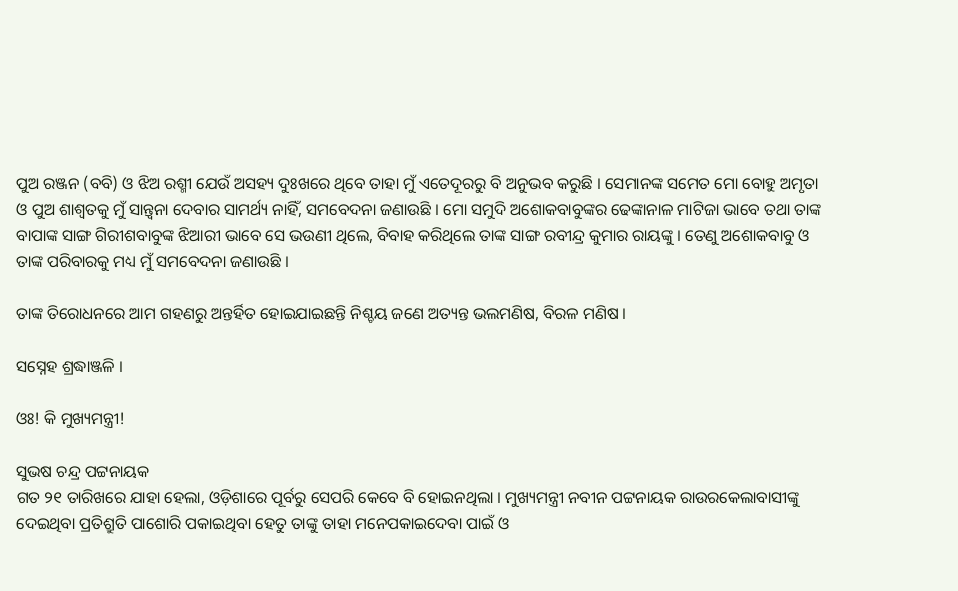ପୁଅ ରଞ୍ଜନ (ବବି) ଓ ଝିଅ ରଶ୍ମୀ ଯେଉଁ ଅସହ୍ୟ ଦୁଃଖରେ ଥିବେ ତାହା ମୁଁ ଏତେଦୂରରୁ ବି ଅନୁଭବ କରୁଛି । ସେମାନଙ୍କ ସମେତ ମୋ ବୋହୁ ଅମୃତା ଓ ପୁଅ ଶାଶ୍ଵତକୁ ମୁଁ ସାନ୍ତ୍ଵନା ଦେବାର ସାମର୍ଥ୍ୟ ନାହିଁ, ସମବେଦନା ଜଣାଉଛି । ମୋ ସମୁଦି ଅଶୋକବାବୁଙ୍କର ଢେଙ୍କାନାଳ ମାଟିଜା ଭାବେ ତଥା ତାଙ୍କ ବାପାଙ୍କ ସାଙ୍ଗ ଗିରୀଶବାବୁଙ୍କ ଝିଆରୀ ଭାବେ ସେ ଭଉଣୀ ଥିଲେ, ବିବାହ କରିଥିଲେ ତାଙ୍କ ସାଙ୍ଗ ରବୀନ୍ଦ୍ର କୁମାର ରାୟଙ୍କୁ । ତେଣୁ ଅଶୋକବାବୁ ଓ ତାଙ୍କ ପରିବାରକୁ ମଧ୍ୟ ମୁଁ ସମବେଦନା ଜଣାଉଛି ।

ତାଙ୍କ ତିରୋଧନରେ ଆମ ଗହଣରୁ ଅନ୍ତର୍ହିତ ହୋଇଯାଇଛନ୍ତି ନିଶ୍ଚୟ ଜଣେ ଅତ୍ୟନ୍ତ ଭଲମଣିଷ, ବିରଳ ମଣିଷ ।

ସସ୍ନେହ ଶ୍ରଦ୍ଧାଞ୍ଜଳି ।

ଓଃ! କି ମୁଖ୍ୟମନ୍ତ୍ରୀ!

ସୁଭଷ ଚନ୍ଦ୍ର ପଟ୍ଟନାୟକ
ଗତ ୨୧ ତାରିଖରେ ଯାହା ହେଲା, ଓଡ଼ିଶାରେ ପୂର୍ବରୁ ସେପରି କେବେ ବି ହୋଇନଥିଲା । ମୁଖ୍ୟମନ୍ତ୍ରୀ ନବୀନ ପଟ୍ଟନାୟକ ରାଉରକେଲାବାସୀଙ୍କୁ ଦେଇଥିବା ପ୍ରତିଶ୍ରୁତି ପାଶୋରି ପକାଇଥିବା ହେତୁ ତାଙ୍କୁ ତାହା ମନେପକାଇଦେବା ପାଇଁ ଓ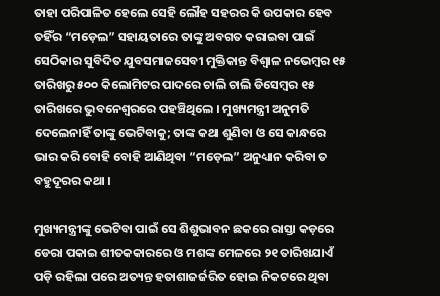ତାହା ପରିପାଳିତ ହେଲେ ସେହି ଲୌହ ସହରର କି ଉପକାର ହେବ ତହିଁର “ମଡ଼େଲ” ସହାୟତାରେ ତାଙ୍କୁ ଅବଗତ କରାଇବା ପାଇଁ ସେଠିକାର ସୁବିଦିତ ଯୁବସମାଜସେବୀ ମୁକ୍ତିକାନ୍ତ ବିଶ୍ଵାଳ ନଭେମ୍ବର ୧୫ ତାରିଖରୁ ୫୦୦ କିଲୋମିଟର ପାଦରେ ଚାଲି ଚାଲି ଡିସେମ୍ବର ୧୫ ତାରିଖରେ ଭୁବନେଶ୍ଵରରେ ପହଞ୍ଚିଥିଲେ । ମୁଖ୍ୟମନ୍ତ୍ରୀ ଅନୁମତି ଦେଲେନାହିଁ ତାଙ୍କୁ ଭେଟିବାକୁ; ତାଙ୍କ କଥା ଶୁଣିବା ଓ ସେ କାନ୍ଧରେ ଭାର କରି ବୋହି ବୋହି ଆଣିଥିବା “ମଡ଼େଲ” ଅନୁଧ୍ୟାନ କରିବା ତ ବହୁଦୂରର କଥା ।

ମୁଖ୍ୟମନ୍ତ୍ରୀଙ୍କୁ ଭେଟିବା ପାଇଁ ସେ ଶିଶୁଭାବନ ଛକରେ ରାସ୍ତା କଡ଼ରେ ଡେରା ପକାଇ ଶୀତକକାରରେ ଓ ମଶଙ୍କ ମେଳରେ ୨୧ ତାରିଖଯାଏଁ ପଡ଼ି ରହିଲା ପରେ ଅତ୍ୟନ୍ତ ହତାଶାଜର୍ଜରିତ ହୋଇ ନିକଟରେ ଥିବା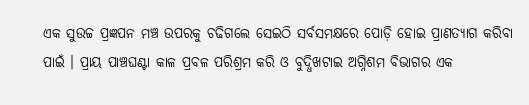ଏକ ସୁଉଚ୍ଚ ପ୍ରଜ୍ଞପନ ମଞ୍ଚ ଉପରକୁ ଚଢିଗଲେ ସେଇଠି ସର୍ବସମକ୍ଷରେ ପୋଡ଼ି ହୋଇ ପ୍ରାଣତ୍ୟାଗ କରିବା ପାଇଁ । ପ୍ରାୟ ପାଞ୍ଚଘଣ୍ଟା କାଳ ପ୍ରବଳ ପରିଶ୍ରମ କରି ଓ ବୁଦ୍ଧିଖଟାଇ ଅଗ୍ନିଶମ ବିଭାଗର ଏକ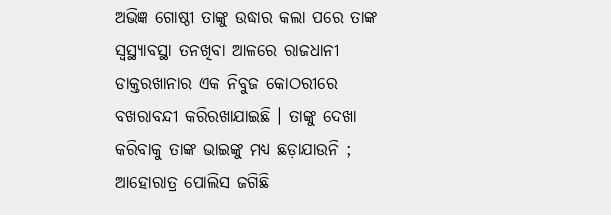ଅଭିଜ୍ଞ ଗୋଷ୍ଠୀ ତାଙ୍କୁ ଉଦ୍ଧାର କଲା ପରେ ତାଙ୍କ ସ୍ଵସ୍ଥ୍ୟାବସ୍ଥା ତନଖିବା ଆଳରେ ରାଜଧାନୀ ଡାକ୍ତରଖାନାର ଏକ ନିବୁଜ କୋଠରୀରେ ବଖରାବନ୍ଦୀ କରିରଖାଯାଇଛି । ତାଙ୍କୁ ଦେଖା କରିବାକୁ ତାଙ୍କ ଭାଇଙ୍କୁ ମଧ୍ୟ ଛଡ଼ାଯାଉନି ; ଆହୋରାତ୍ର ପୋଲିସ ଜଗିଛି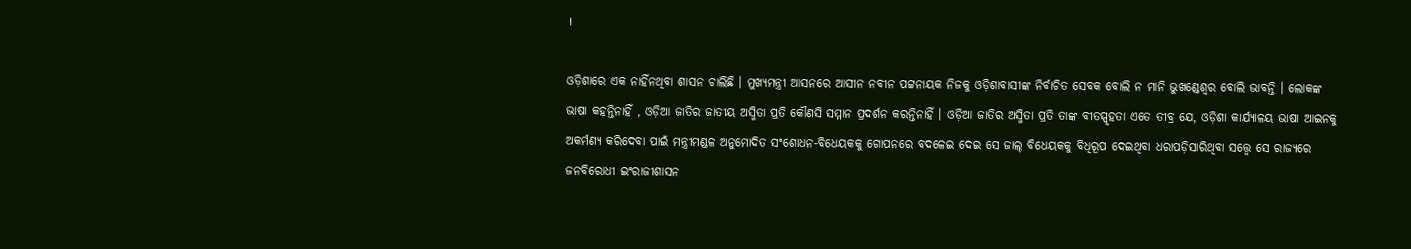।

ଓଡ଼ିଶାରେ ଏକ ନାହିଁନଥିବା ଶାସନ ଚାଲିଛି । ମୁଖ୍ୟମନ୍ତ୍ରୀ ଆସନରେ ଆସୀନ ନବୀନ ପଟ୍ଟନାୟକ ନିଜକୁ ଓଡ଼ିଶାବାସୀଙ୍କ ନିର୍ବାଚିତ ସେବକ ବୋଲି ନ ମାନି ଭୁଖଣ୍ଡେଶ୍ବର ବୋଲି ଭାବନ୍ତି । ଲୋକଙ୍କ ଭାଷା କହନ୍ତିନାହିଁ , ଓଡ଼ିଆ ଜାତିର ଜାତୀୟ ଅସ୍ମିତା ପ୍ରତି କୌଣସି ସମ୍ମାନ ପ୍ରଦର୍ଶନ କରନ୍ତିନାହିଁ । ଓଡ଼ିଆ ଜାତିର ଅସ୍ମିତା ପ୍ରତି ତାଙ୍କ ବୀତସ୍ପୃହତା ଏତେ ତୀବ୍ର ଯେ, ଓଡ଼ିଶା କାର୍ଯ୍ୟାଳୟ ଭାଷା ଆଇନକୁ  ଅକର୍ମଣ୍ୟ କରିଦେବା ପାଇଁ ମନ୍ତ୍ରୀମଣ୍ଡଳ ଅନୁମୋଦିତ ସଂଶୋଧନ-ବିଧେୟକକୁ ଗୋପନରେ ବଦଳେଇ ଦେଇ ସେ ଜାଲ୍ ବିଧେୟକକୁ ବିଧିରୂପ ଦେଇଥିବା ଧରାପଡ଼ିସାରିଥିବା ସତ୍ତ୍ୱେ ସେ ରାଜ୍ୟରେ ଜନବିରୋଧୀ ଇଂରାଜୀଶାସନ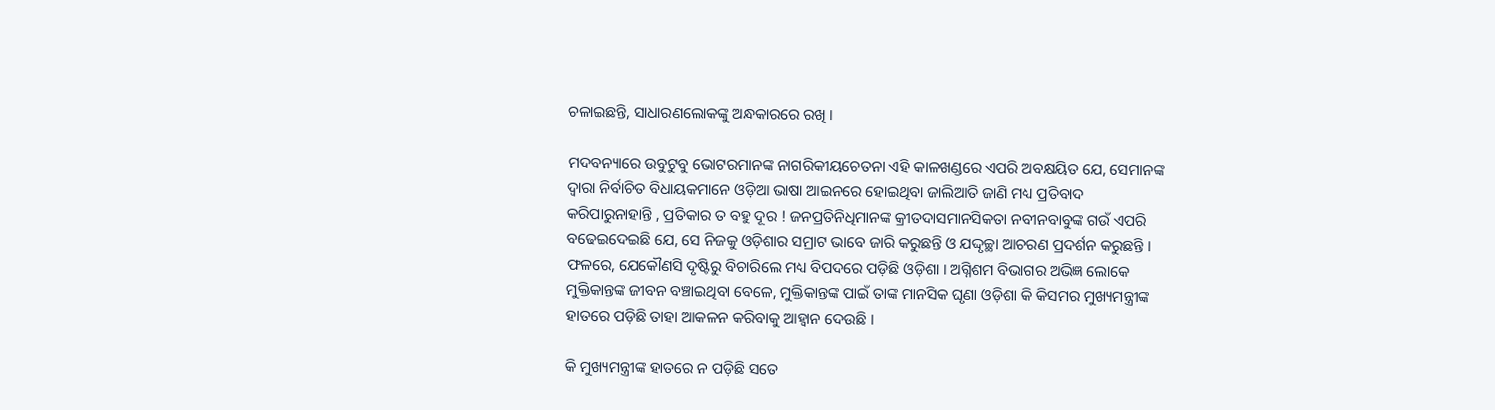ଚଳାଇଛନ୍ତି, ସାଧାରଣଲୋକଙ୍କୁ ଅନ୍ଧକାରରେ ରଖି ।

ମଦବନ୍ୟାରେ ଉବୁଟୁବୁ ଭୋଟରମାନଙ୍କ ନାଗରିକୀୟଚେତନା ଏହି କାଳଖଣ୍ଡରେ ଏପରି ଅବକ୍ଷୟିତ ଯେ, ସେମାନଙ୍କ ଦ୍ଵାରା ନିର୍ବାଚିତ ବିଧାୟକମାନେ ଓଡ଼ିଆ ଭାଷା ଆଇନରେ ହୋଇଥିବା ଜାଲିଆତି ଜାଣି ମଧ୍ୟ ପ୍ରତିବାଦ କରିପାରୁନାହାନ୍ତି , ପ୍ରତିକାର ତ ବହୁ ଦୂର ! ଜନପ୍ରତିନିଧିମାନଙ୍କ କ୍ରୀତଦାସମାନସିକତା ନବୀନବାବୁଙ୍କ ଗଉଁ ଏପରି ବଢେଇଦେଇଛି ଯେ, ସେ ନିଜକୁ ଓଡ଼ିଶାର ସମ୍ରାଟ ଭାବେ ଜାରି କରୁଛନ୍ତି ଓ ଯଦ୍ଦୃଚ୍ଛା ଆଚରଣ ପ୍ରଦର୍ଶନ କରୁଛନ୍ତି । ଫଳରେ, ଯେକୌଣସି ଦୃଷ୍ଟିରୁ ବିଚାରିଲେ ମଧ୍ୟ ବିପଦରେ ପଡ଼ିଛି ଓଡ଼ିଶା । ଅଗ୍ନିଶମ ବିଭାଗର ଅଭିଜ୍ଞ ଲୋକେ ମୁକ୍ତିକାନ୍ତଙ୍କ ଜୀବନ ବଞ୍ଚାଇଥିବା ବେଳେ, ମୁକ୍ତିକାନ୍ତଙ୍କ ପାଇଁ ତାଙ୍କ ମାନସିକ ଘୃଣା ଓଡ଼ିଶା କି କିସମର ମୁଖ୍ୟମନ୍ତ୍ରୀଙ୍କ ହାତରେ ପଡ଼ିଛି ତାହା ଆକଳନ କରିବାକୁ ଆହ୍ଵାନ ଦେଉଛି ।

କି ମୁଖ୍ୟମନ୍ତ୍ରୀଙ୍କ ହାତରେ ନ ପଡ଼ିଛି ସତେ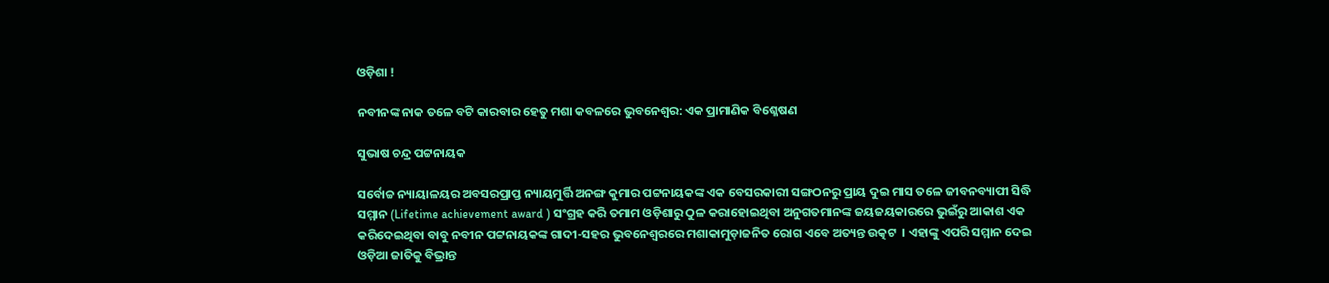ଓଡ଼ିଶା !

ନବୀନଙ୍କ ନାକ ତଳେ ବଟି କାରବାର ହେତୁ ମଶା କବଳରେ ଭୁବନେଶ୍ୱର: ଏକ ପ୍ରାମାଣିକ ବିଶ୍ଳେଷଣ

ସୁଭାଷ ଚନ୍ଦ୍ର ପଟ୍ଟନାୟକ

ସର୍ବୋଚ୍ଚ ନ୍ୟାୟାଳୟର ଅବସରପ୍ରାପ୍ତ ନ୍ୟାୟମୁର୍ତ୍ତି ଅନଙ୍ଗ କୁମାର ପଟ୍ଟନାୟକଙ୍କ ଏକ ବେସରକାରୀ ସଙ୍ଗଠନରୁ ପ୍ରାୟ ଦୁଇ ମାସ ତଳେ ଜୀବନବ୍ୟାପୀ ସିଦ୍ଧି ସମ୍ମାନ (Lifetime achievement award ) ସଂଗ୍ରହ କରି ତମାମ ଓଡ଼ିଶାରୁ ଠୁଳ କରାହୋଇଥିବା ଅନୁଗତମାନଙ୍କ ଜୟଜୟକାରରେ ଭୁଇଁରୁ ଆକାଶ ଏକ କରିଦେଇଥିବା ବାବୁ ନବୀନ ପଟ୍ଟନାୟକଙ୍କ ଗାଦୀ-ସହର ଭୁବନେଶ୍ଵରରେ ମଶାକାମୁଡ଼ାଜନିତ ରୋଗ ଏବେ ଅତ୍ୟନ୍ତ ଉତ୍କଟ  । ଏହାଙ୍କୁ ଏପରି ସମ୍ମାନ ଦେଇ ଓଡ଼ିଆ ଜାତିକୁ ବିଭ୍ରାନ୍ତ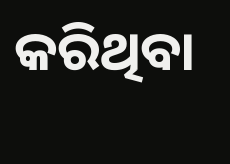କରିଥିବା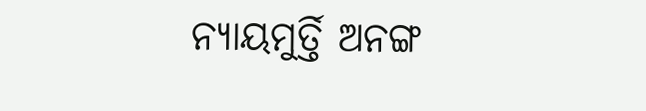ନ୍ୟାୟମୁର୍ତ୍ତି ଅନଙ୍ଗ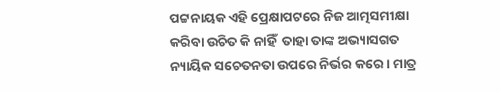ପଟ୍ଟନାୟକ ଏହି ପ୍ରେକ୍ଷାପଟରେ ନିଜ ଆତ୍ମସମୀକ୍ଷା କରିବା ଉଚିତ କି ନାହିଁ  ତାହା ତାଙ୍କ ଅଭ୍ୟାସଗତ ନ୍ୟାୟିକ ସଚେତନତା ଉପରେ ନିର୍ଭର କରେ । ମାତ୍ର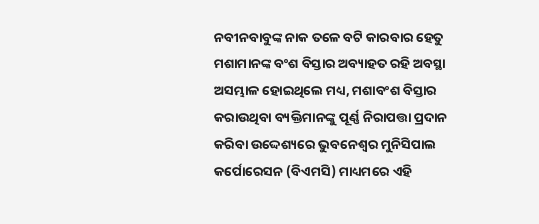ନବୀନବାବୁଙ୍କ ନାକ ତଳେ ବଟି କାରବାର ହେତୁ ମଶାମାନଙ୍କ ବଂଶ ବିସ୍ତାର ଅବ୍ୟାହତ ରହି ଅବସ୍ଥା ଅସମ୍ଭାଳ ହୋଇଥିଲେ ମଧ୍ୟ, ମଶାବଂଶ ବିସ୍ତାର କରାଉଥିବା ବ୍ୟକ୍ତିମାନଙ୍କୁ ପୂର୍ଣ୍ଣ ନିରାପତ୍ତା ପ୍ରଦାନ କରିବା ଉଦ୍ଦେଶ୍ୟରେ ଭୁବନେଶ୍ୱର ମୁନିସିପାଲ କର୍ପୋରେସନ (ବିଏମସି) ମାଧ୍ୟମରେ ଏହି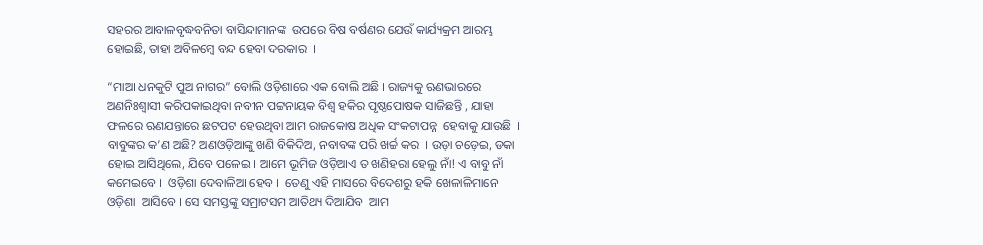ସହରର ଆବାଳବୃଦ୍ଧବନିତା ବାସିନ୍ଦାମାନଙ୍କ  ଉପରେ ବିଷ ବର୍ଷଣର ଯେଉଁ କାର୍ଯ୍ୟକ୍ରମ ଆରମ୍ଭ ହୋଇଛି, ତାହା ଅବିଳମ୍ବେ ବନ୍ଦ ହେବା ଦରକାର  ।

“ମାଆ ଧନକୁଟି ପୁଅ ନାଗର” ବୋଲି ଓଡ଼ିଶାରେ ଏକ ବୋଲି ଅଛି । ରାଜ୍ୟକୁ ଋଣଭାରରେ ଅଣନିଃଶ୍ଵାସୀ କରିପକାଇଥିବା ନବୀନ ପଟ୍ଟନାୟକ ବିଶ୍ଵ ହକିର ପୃଷ୍ଠପୋଷକ ସାଜିଛନ୍ତି , ଯାହା ଫଳରେ ଋଣଯନ୍ତାରେ ଛଟପଟ ହେଉଥିବା ଆମ ରାଜକୋଷ ଅଧିକ ସଂକଟାପନ୍ନ  ହେବାକୁ ଯାଉଛି  । ବାବୁଙ୍କର କ’ଣ ଅଛି? ଅଣଓଡ଼ିଆଙ୍କୁ ଖଣି ବିକିଦିଅ, ନବାବଙ୍କ ପରି ଖର୍ଚ୍ଚ କର  । ଉଡ଼ା ଚଡ଼େଇ, ଡକା ହୋଇ ଆସିଥିଲେ, ଯିବେ ପଳେଇ । ଆମେ ଭୂମିଜ ଓଡ଼ିଆଏ ତ ଖଣିହରା ହେଲୁ ନାଁ! ଏ ବାବୁ ନାଁ କମେଇବେ ।  ଓଡ଼ିଶା ଦେବାଳିଆ ହେବ ।  ତେଣୁ ଏହି ମାସରେ ବିଦେଶରୁ ହକି ଖେଳାଳିମାନେ ଓଡ଼ିଶା  ଆସିବେ । ସେ ସମସ୍ତଙ୍କୁ ସମ୍ରାଟସମ ଆତିଥ୍ୟ ଦିଆଯିବ  ଆମ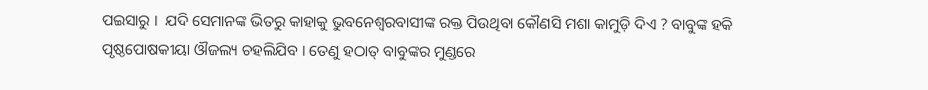ପଇସାରୁ ।  ଯଦି ସେମାନଙ୍କ ଭିତରୁ କାହାକୁ ଭୁବନେଶ୍ଵରବାସୀଙ୍କ ରକ୍ତ ପିଉଥିବା କୌଣସି ମଶା କାମୁଡ଼ି ଦିଏ ? ବାବୁଙ୍କ ହକି ପୃଷ୍ଠପୋଷକୀୟା ଔଜଲ୍ୟ ଚହଲିଯିବ । ତେଣୁ ହଠାତ୍ ବାବୁଙ୍କର ମୁଣ୍ଡରେ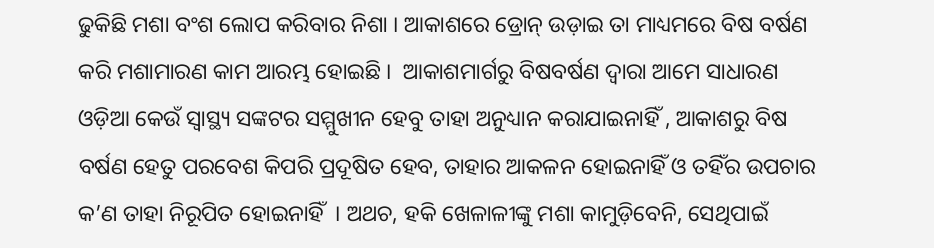ଢୁକିଛି ମଶା ବଂଶ ଲୋପ କରିବାର ନିଶା । ଆକାଶରେ ଡ୍ରୋନ୍ ଉଡ଼ାଇ ତା ମାଧ୍ୟମରେ ବିଷ ବର୍ଷଣ କରି ମଶାମାରଣ କାମ ଆରମ୍ଭ ହୋଇଛି ।  ଆକାଶମାର୍ଗରୁ ବିଷବର୍ଷଣ ଦ୍ଵାରା ଆମେ ସାଧାରଣ ଓଡ଼ିଆ କେଉଁ ସ୍ୱାସ୍ଥ୍ୟ ସଙ୍କଟର ସମ୍ମୁଖୀନ ହେବୁ ତାହା ଅନୁଧ୍ୟାନ କରାଯାଇନାହିଁ , ଆକାଶରୁ ବିଷ ବର୍ଷଣ ହେତୁ ପରବେଶ କିପରି ପ୍ରଦୂଷିତ ହେବ, ତାହାର ଆକଳନ ହୋଇନାହିଁ ଓ ତହିଁର ଉପଚାର କ’ଣ ତାହା ନିରୂପିତ ହୋଇନାହିଁ  । ଅଥଚ, ହକି ଖେଳାଳୀଙ୍କୁ ମଶା କାମୁଡ଼ିବେନି, ସେଥିପାଇଁ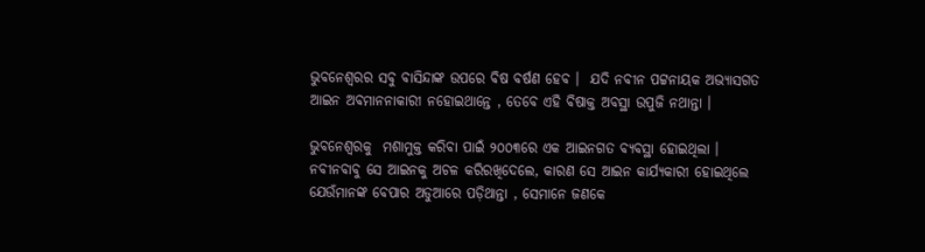ଭୁବନେଶ୍ଵରର ସବୁ ବାସିନ୍ଦାଙ୍କ ଉପରେ ବିଷ ବର୍ଷଣ ହେବ ।  ଯଦି ନବୀନ ପଟ୍ଟନାୟକ ଅଭ୍ୟାସଗତ ଆଇନ ଅବମାନନାକାରୀ ନହୋଇଥାନ୍ତେ , ତେବେ ଏହି ବିଷାକ୍ତ ଅବସ୍ଥା ଉପୁଜି ନଥାନ୍ତା ।

ଭୁବନେଶ୍ଵରକୁ  ମଶାମୁକ୍ତ କରିବା ପାଇଁ ୨୦୦୩ରେ ଏକ ଆଇନଗତ ବ୍ୟବସ୍ଥା ହୋଇଥିଲା । ନବୀନବାବୁ ସେ ଆଇନକୁ ଅଚଳ କରିରଖିଦେଲେ, କାରଣ ସେ ଆଇନ କାର୍ଯ୍ୟକାରୀ ହୋଇଥିଲେ ଯେଉଁମାନଙ୍କ ବେପାର ଅଡୁଆରେ ପଡ଼ିଥାନ୍ତା , ସେମାନେ ଜଣକେ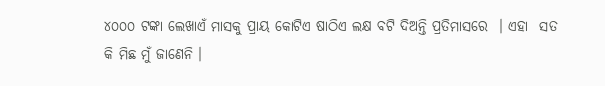୪୦୦୦ ଟଙ୍କା ଲେଖାଏଁ ମାସକୁ ପ୍ରାୟ କୋଟିଏ ଷାଠିଏ ଲକ୍ଷ ବଟି ଦିଅନ୍ତି ପ୍ରତିମାସରେ  । ଏହା  ସତ କି ମିଛ ମୁଁ ଜାଣେନି ।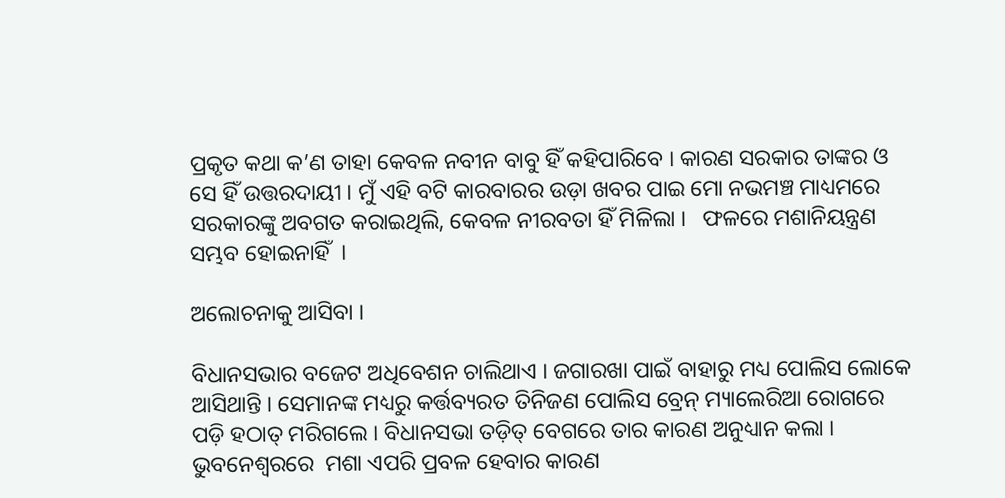ପ୍ରକୃତ କଥା କ’ଣ ତାହା କେବଳ ନବୀନ ବାବୁ ହିଁ କହିପାରିବେ । କାରଣ ସରକାର ତାଙ୍କର ଓ ସେ ହିଁ ଉତ୍ତରଦାୟୀ । ମୁଁ ଏହି ବଟି କାରବାରର ଉଡ଼ା ଖବର ପାଇ ମୋ ନଭମଞ୍ଚ ମାଧ୍ୟମରେ ସରକାରଙ୍କୁ ଅବଗତ କରାଇଥିଲି, କେବଳ ନୀରବତା ହିଁ ମିଳିଲା ।   ଫଳରେ ମଶାନିୟନ୍ତ୍ରଣ ସମ୍ଭବ ହୋଇନାହିଁ  ।

ଅଲୋଚନାକୁ ଆସିବା ।

ବିଧାନସଭାର ବଜେଟ ଅଧିବେଶନ ଚାଲିଥାଏ । ଜଗାରଖା ପାଇଁ ବାହାରୁ ମଧ୍ୟ ପୋଲିସ ଲୋକେ ଆସିଥାନ୍ତି । ସେମାନଙ୍କ ମଧ୍ୟରୁ କର୍ତ୍ତବ୍ୟରତ ତିନିଜଣ ପୋଲିସ ବ୍ରେନ୍ ମ୍ୟାଲେରିଆ ରୋଗରେ ପଡ଼ି ହଠାତ୍ ମରିଗଲେ । ବିଧାନସଭା ତଡ଼ିତ୍ ବେଗରେ ତାର କାରଣ ଅନୁଧ୍ୟାନ କଲା । ଭୁବନେଶ୍ଵରରେ  ମଶା ଏପରି ପ୍ରବଳ ହେବାର କାରଣ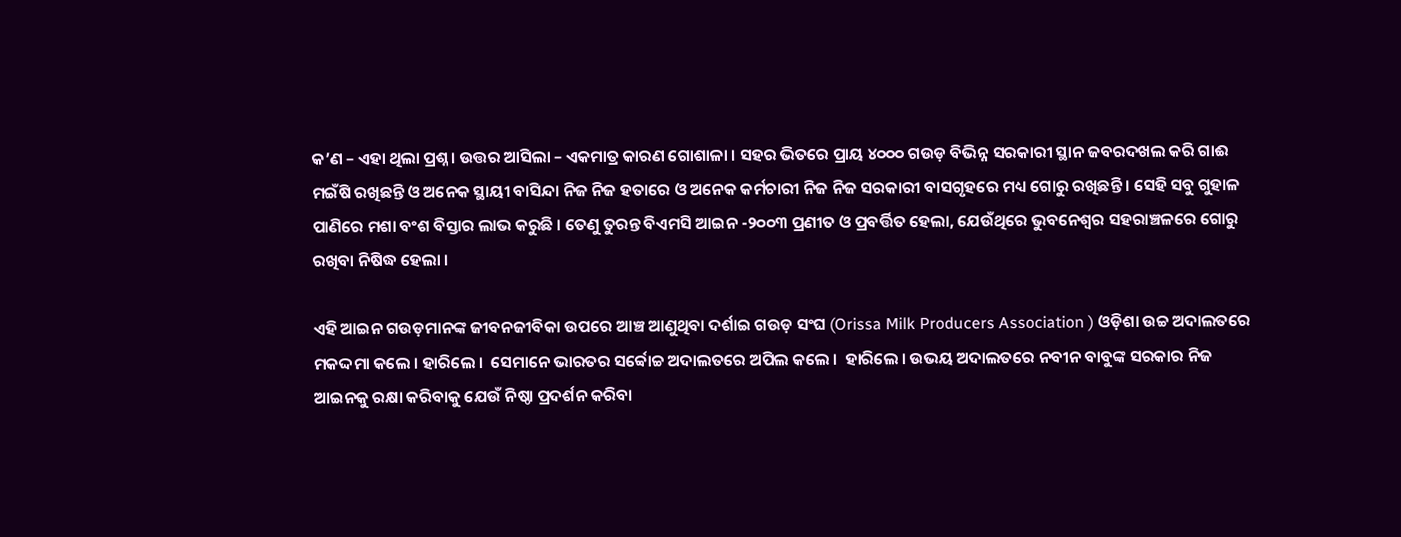କ’ଣ – ଏହା ଥିଲା ପ୍ରଶ୍ନ । ଉତ୍ତର ଆସିଲା – ଏକମାତ୍ର କାରଣ ଗୋଶାଳା । ସହର ଭିତରେ ପ୍ରାୟ ୪୦୦୦ ଗଉଡ଼ ବିଭିନ୍ନ ସରକାରୀ ସ୍ଥାନ ଜବରଦଖଲ କରି ଗାଈ ମଇଁଷି ରଖିଛନ୍ତି ଓ ଅନେକ ସ୍ଥାୟୀ ବାସିନ୍ଦା ନିଜ ନିଜ ହତାରେ ଓ ଅନେକ କର୍ମଚାରୀ ନିଜ ନିଜ ସରକାରୀ ବାସଗୃହରେ ମଧ୍ୟ ଗୋରୁ ରଖିଛନ୍ତି । ସେହି ସବୁ ଗୁହାଳ ପାଣିରେ ମଶା ବଂଶ ବିସ୍ତାର ଲାଭ କରୁଛି । ତେଣୁ ତୁରନ୍ତ ବିଏମସି ଆଇନ -୨୦୦୩ ପ୍ରଣୀତ ଓ ପ୍ରବର୍ତ୍ତିତ ହେଲା, ଯେଉଁଥିରେ ଭୁବନେଶ୍ବର ସହରାଞ୍ଚଳରେ ଗୋରୁ ରଖିବା ନିଷିଦ୍ଧ ହେଲା ।

ଏହି ଆଇନ ଗଉଡ଼ମାନଙ୍କ ଜୀବନଜୀବିକା ଉପରେ ଆଞ୍ଚ ଆଣୁଥିବା ଦର୍ଶାଇ ଗଉଡ଼ ସଂଘ (Orissa Milk Producers Association ) ଓଡ଼ିଶା ଉଚ୍ଚ ଅଦାଲତରେ ମକଦ୍ଦମା କଲେ । ହାରିଲେ ।  ସେମାନେ ଭାରତର ସର୍ବ୍ବୋଚ୍ଚ ଅଦାଲତରେ ଅପିଲ କଲେ ।  ହାରିଲେ । ଉଭୟ ଅଦାଲତରେ ନବୀନ ବାବୁଙ୍କ ସରକାର ନିଜ ଆଇନକୁ ରକ୍ଷା କରିବାକୁ ଯେଉଁ ନିଷ୍ଠା ପ୍ରଦର୍ଶନ କରିବା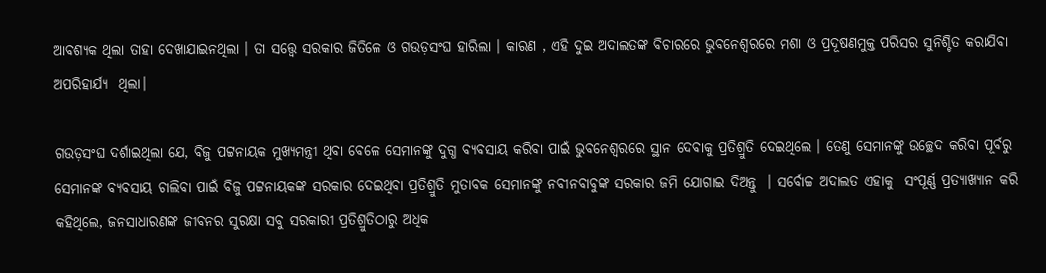ଆବଶ୍ୟକ ଥିଲା ତାହା ଦେଖାଯାଇନଥିଲା । ତା ସତ୍ତ୍ୱେ ସରକାର ଜିତିଳେ ଓ ଗଉଡ଼ସଂଘ ହାରିଲା । କାରଣ , ଏହି ଦୁଇ ଅଦାଲତଙ୍କ ବିଚାରରେ ଭୁବନେଶ୍ଵରରେ ମଶା ଓ ପ୍ରଦୂଷଣମୁକ୍ତ ପରିସର ସୁନିଶ୍ଚିତ କରାଯିବା ଅପରିହାର୍ଯ୍ୟ  ଥିଲା।

ଗଉଡ଼ସଂଘ ଦର୍ଶାଇଥିଲା ଯେ, ବିଜୁ ପଟ୍ଟନାୟକ ମୁଖ୍ୟମନ୍ତ୍ରୀ ଥିବା ବେଳେ ସେମାନଙ୍କୁ ଦୁଗ୍ଧ ବ୍ୟବସାୟ କରିବା ପାଇଁ ଭୁବନେଶ୍ଵରରେ ସ୍ଥାନ ଦେବାକୁ ପ୍ରତିଶ୍ରୁତି ଦେଇଥିଲେ । ତେଣୁ ସେମାନଙ୍କୁ ଉଚ୍ଛେଦ କରିବା ପୂର୍ବରୁ ସେମାନଙ୍କ ବ୍ୟବସାୟ ଚାଲିବା ପାଇଁ ବିଜୁ ପଟ୍ଟନାୟକଙ୍କ ସରକାର ଦେଇଥିବା ପ୍ରତିଶ୍ରୁତି ମୁତାବକ ସେମାନଙ୍କୁ ନବୀନବାବୁଙ୍କ ସରକାର ଜମି ଯୋଗାଇ ଦିଅନ୍ତୁ  । ସର୍ବୋଚ୍ଚ ଅଦାଲତ ଏହାକୁ  ସଂପୂର୍ଣ୍ଣ ପ୍ରତ୍ୟାଖ୍ୟାନ କରି କହିଥିଲେ, ଜନସାଧାରଣଙ୍କ ଜୀବନର ସୁରକ୍ଷା ସବୁ ସରକାରୀ ପ୍ରତିଶ୍ରୁତିଠାରୁ ଅଧିକ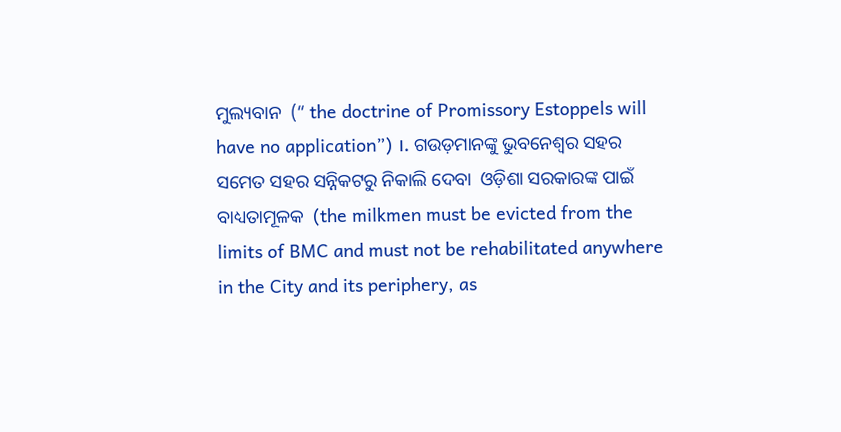ମୁଲ୍ୟବାନ  (“ the doctrine of Promissory Estoppels will have no application”) ।. ଗଉଡ଼ମାନଙ୍କୁ ଭୁବନେଶ୍ଵର ସହର ସମେତ ସହର ସନ୍ନିକଟରୁ ନିକାଲି ଦେବା  ଓଡ଼ିଶା ସରକାରଙ୍କ ପାଇଁ ବାଧ୍ୟତାମୂଳକ  (the milkmen must be evicted from the limits of BMC and must not be rehabilitated anywhere in the City and its periphery, as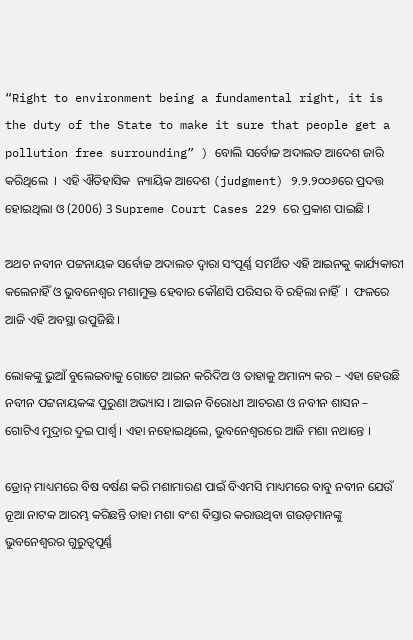“Right to environment being a fundamental right, it is the duty of the State to make it sure that people get a pollution free surrounding” ) ବୋଲି ସର୍ବୋଚ୍ଚ ଅଦାଲତ ଆଦେଶ ଜାରି କରିଥିଲେ  ।  ଏହି ଐତିହାସିକ  ନ୍ୟାୟିକ ଆଦେଶ (judgment) ୨.୨.୨୦୦୬ରେ ପ୍ରଦତ୍ତ ହୋଇଥିଲା ଓ (2006) 3 Supreme Court Cases 229 ରେ ପ୍ରକାଶ ପାଇଛି ।

ଅଥଚ ନବୀନ ପଟ୍ଟନାୟକ ସର୍ବୋଚ୍ଚ ଅଦାଲତ ଦ୍ଵାରା ସଂପୂର୍ଣ୍ଣ ସମର୍ଥିତ ଏହି ଆଇନକୁ କାର୍ଯ୍ୟକାରୀ କଲେନାହିଁ ଓ ଭୁବନେଶ୍ଵର ମଶାମୁକ୍ତ ହେବାର କୌଣସି ପରିସର ବି ରହିଲା ନାହିଁ  ।  ଫଳରେ ଆଜି ଏହି ଅବସ୍ଥା ଉପୁଜିଛି ।

ଲୋକଙ୍କୁ ଭୁଆଁ ବୁଲେଇବାକୁ ଗୋଟେ ଆଇନ କରିଦିଅ ଓ ତାହାକୁ ଅମାନ୍ୟ କର – ଏହା ହେଉଛି ନବୀନ ପଟ୍ଟନାୟକଙ୍କ ପୁରୁଣା ଅଭ୍ୟାସ । ଆଇନ ବିରୋଧୀ ଆଚରଣ ଓ ନବୀନ ଶାସନ – ଗୋଟିଏ ମୁଦ୍ରାର ଦୁଇ ପାର୍ଶ୍ଵ । ଏହା ନହୋଇଥିଲେ, ଭୁବନେଶ୍ଵରରେ ଆଜି ମଶା ନଥାନ୍ତେ ।

ଡ୍ରୋନ୍ ମାଧ୍ୟମରେ ବିଷ ବର୍ଷଣ କରି ମଶାମାରଣ ପାଇଁ ବିଏମସି ମାଧ୍ୟମରେ ବାବୁ ନବୀନ ଯେଉଁ ନୂଆ ନାଟକ ଆରମ୍ଭ କରିଛନ୍ତି ତାହା ମଶା ବଂଶ ବିସ୍ତାର କରାଉଥିବା ଗଉଡ଼ମାନଙ୍କୁ ଭୁବନେଶ୍ଵରର ଗୁରୁତ୍ୱପୂର୍ଣ୍ଣ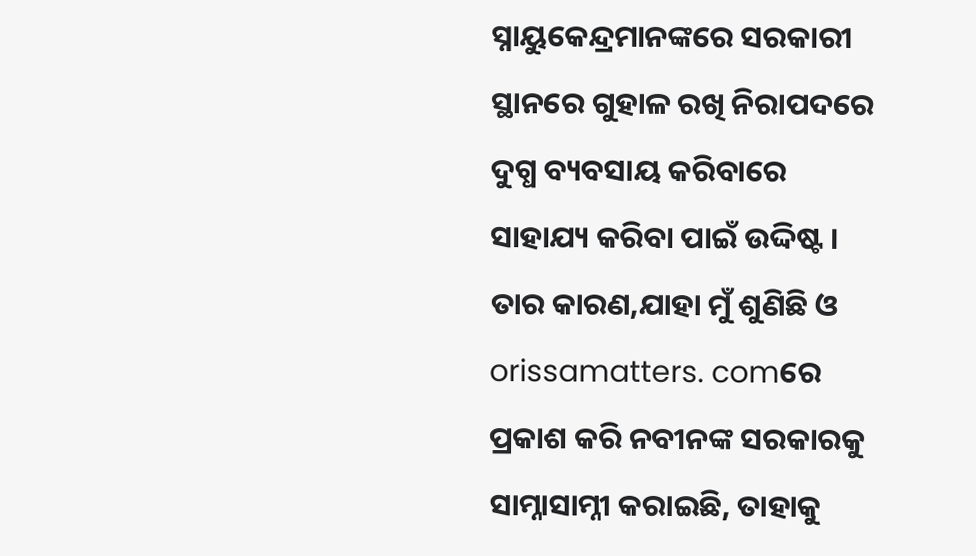ସ୍ନାୟୁକେନ୍ଦ୍ରମାନଙ୍କରେ ସରକାରୀ ସ୍ଥାନରେ ଗୁହାଳ ରଖି ନିରାପଦରେ ଦୁଗ୍ଧ ବ୍ୟବସାୟ କରିବାରେ ସାହାଯ୍ୟ କରିବା ପାଇଁ ଉଦ୍ଦିଷ୍ଟ ।  ତାର କାରଣ,ଯାହା ମୁଁ ଶୁଣିଛି ଓ orissamatters. comରେ ପ୍ରକାଶ କରି ନବୀନଙ୍କ ସରକାରକୁ ସାମ୍ନାସାମ୍ନୀ କରାଇଛି, ତାହାକୁ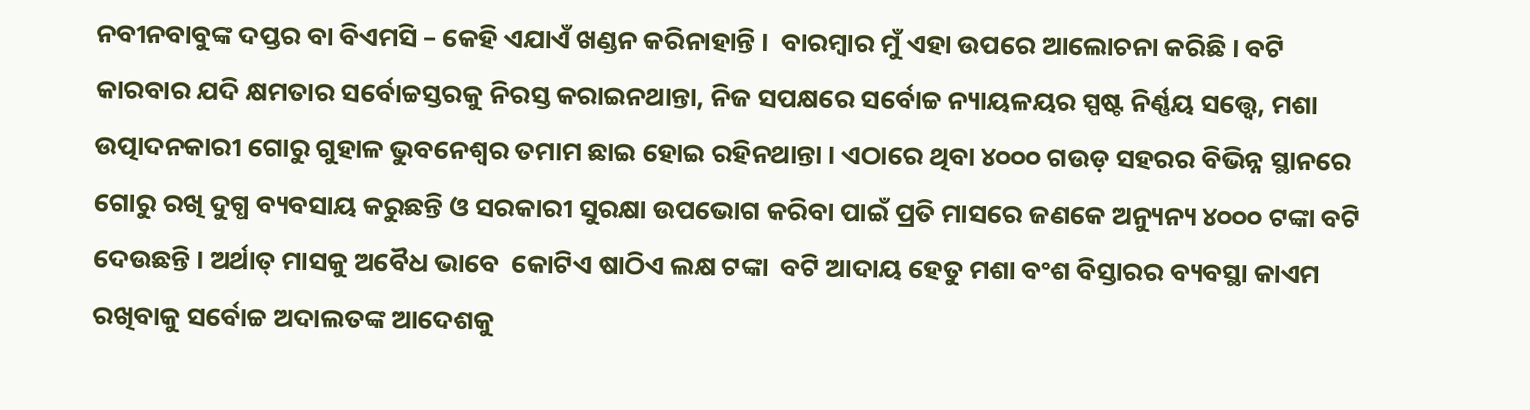ନବୀନବାବୁଙ୍କ ଦପ୍ତର ବା ବିଏମସି – କେହି ଏଯାଏଁ ଖଣ୍ଡନ କରିନାହାନ୍ତି ।  ବାରମ୍ବାର ମୁଁ ଏହା ଉପରେ ଆଲୋଚନା କରିଛି । ବଟି କାରବାର ଯଦି କ୍ଷମତାର ସର୍ବୋଚ୍ଚସ୍ତରକୁ ନିରସ୍ତ କରାଇନଥାନ୍ତା, ନିଜ ସପକ୍ଷରେ ସର୍ବୋଚ୍ଚ ନ୍ୟାୟଳୟର ସ୍ପଷ୍ଟ ନିର୍ଣ୍ଣୟ ସତ୍ତ୍ୱେ, ମଶା ଉତ୍ପାଦନକାରୀ ଗୋରୁ ଗୁହାଳ ଭୁବନେଶ୍ବର ତମାମ ଛାଇ ହୋଇ ରହିନଥାନ୍ତା । ଏଠାରେ ଥିବା ୪୦୦୦ ଗଉଡ଼ ସହରର ବିଭିନ୍ନ ସ୍ଥାନରେ ଗୋରୁ ରଖି ଦୁଗ୍ଧ ବ୍ୟବସାୟ କରୁଛନ୍ତି ଓ ସରକାରୀ ସୁରକ୍ଷା ଉପଭୋଗ କରିବା ପାଇଁ ପ୍ରତି ମାସରେ ଜଣକେ ଅନ୍ୟୁନ୍ୟ ୪୦୦୦ ଟଙ୍କା ବଟି ଦେଉଛନ୍ତି । ଅର୍ଥାତ୍ ମାସକୁ ଅବୈଧ ଭାବେ  କୋଟିଏ ଷାଠିଏ ଲକ୍ଷ ଟଙ୍କା  ବଟି ଆଦାୟ ହେତୁ ମଶା ବଂଶ ବିସ୍ତାରର ବ୍ୟବସ୍ଥା କାଏମ ରଖିବାକୁ ସର୍ବୋଚ୍ଚ ଅଦାଲତଙ୍କ ଆଦେଶକୁ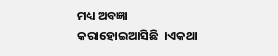ମଧ୍ୟ ଅବଜ୍ଞା କରାହୋଇଆସିଛି  ।ଏକଥା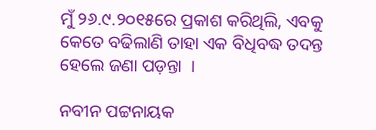ମୁଁ ୨୬.୯.୨୦୧୫ରେ ପ୍ରକାଶ କରିଥିଲି, ଏବକୁ କେତେ ବଢିଲାଣି ତାହା ଏକ ବିଧିବଦ୍ଧ ତଦନ୍ତ ହେଲେ ଜଣା ପଡ଼ନ୍ତା  ।

ନବୀନ ପଟ୍ଟନାୟକ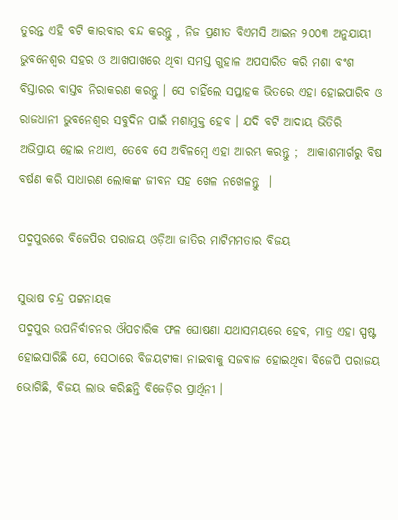ତୁରନ୍ତ ଏହି ବଟି କାରବାର ବନ୍ଦ କରନ୍ତୁ , ନିଜ ପ୍ରଣୀତ ବିଏମସି ଆଇନ ୨୦୦୩ ଅନୁଯାୟୀ ଭୁବନେଶ୍ଵର ସହର ଓ ଆଖପାଖରେ ଥିବା ସମସ୍ତ ଗୁହାଳ ଅପସାରିତ କରି ମଶା ବଂଶ ବିସ୍ତାରର ବାସ୍ତବ ନିରାକରଣ କରନ୍ତୁ । ସେ ଚାହିଁଲେ ସପ୍ତାହକ ଭିତରେ ଏହା ହୋଇପାରିବ ଓ ରାଜଧାନୀ ଭୁବନେଶ୍ବର ସବୁଦିନ ପାଇଁ ମଶାମୁକ୍ତ ହେବ । ଯଦି ବଟି ଆଦାୟ ଭିତିରି  ଅଭିପ୍ରାୟ ହୋଇ ନଥାଏ, ତେବେ ସେ ଅବିଳମ୍ବେ ଏହା ଆରମ୍ଭ କରନ୍ତୁ ;  ଆକାଶମାର୍ଗରୁ ବିଷ ବର୍ଷଣ କରି ସାଧାରଣ ଲୋକଙ୍କ ଜୀବନ ସହ ଖେଳ ନଖେଳନ୍ତୁ  ।

ପଦ୍ମପୁରରେ ବିଜେପିର ପରାଜୟ ଓଡ଼ିଆ ଜାତିର ମାଟିମମତାର ବିଜୟ

ସୁଭାଷ ଚନ୍ଦ୍ର ପଟ୍ଟନାୟକ
ପଦ୍ମପୁର ଉପନିର୍ବାଚନର ଔପଚାରିକ ଫଳ ଘୋଷଣା ଯଥାସମୟରେ ହେବ, ମାତ୍ର ଏହା ସ୍ପଷ୍ଟ ହୋଇସାରିଛି ଯେ, ସେଠାରେ ବିଜୟଟୀକା ନାଇବାକୁ ସଜବାଜ ହୋଇଥିବା ବିଜେପି ପରାଜୟ ଭୋଗିଛି, ବିଜୟ ଲାଭ କରିଛନ୍ତି ବିଜେଡ଼ିର ପ୍ରାର୍ଥିନୀ ।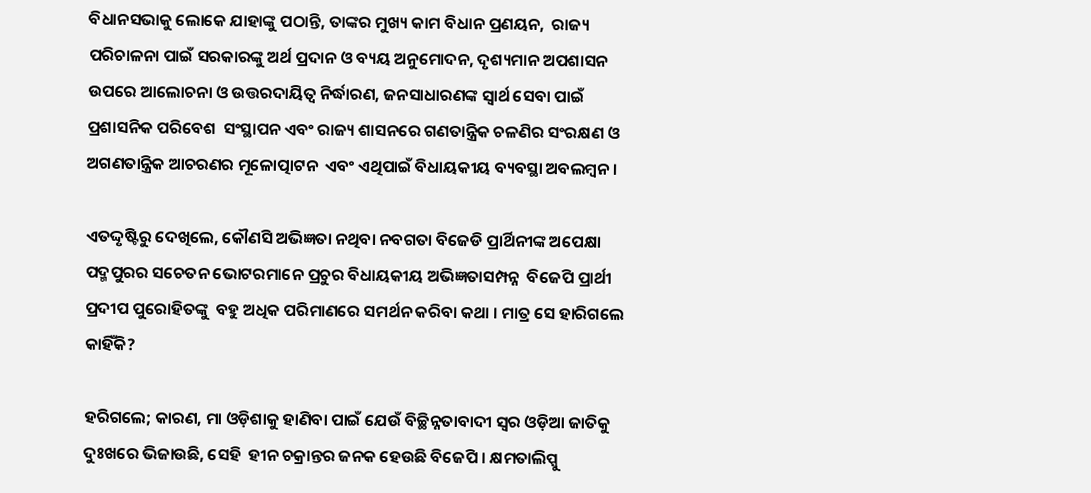ବିଧାନସଭାକୁ ଲୋକେ ଯାହାଙ୍କୁ ପଠାନ୍ତି, ତାଙ୍କର ମୁଖ୍ୟ କାମ ବିଧାନ ପ୍ରଣୟନ,  ରାଜ୍ୟ ପରିଚାଳନା ପାଇଁ ସରକାରଙ୍କୁ ଅର୍ଥ ପ୍ରଦାନ ଓ ବ୍ୟୟ ଅନୁମୋଦନ, ଦୃଶ୍ୟମାନ ଅପଶାସନ ଉପରେ ଆଲୋଚନା ଓ ଉତ୍ତରଦାୟିତ୍ଵ ନିର୍ଦ୍ଧାରଣ, ଜନସାଧାରଣଙ୍କ ସ୍ଵାର୍ଥ ସେବା ପାଇଁ ପ୍ରଶାସନିକ ପରିବେଶ  ସଂସ୍ଥାପନ ଏବଂ ରାଜ୍ୟ ଶାସନରେ ଗଣତାନ୍ତ୍ରିକ ଚଳଣିର ସଂରକ୍ଷଣ ଓ ଅଗଣତାନ୍ତ୍ରିକ ଆଚରଣର ମୂଳୋତ୍ପାଟନ  ଏବଂ ଏଥିପାଇଁ ବିଧାୟକୀୟ ବ୍ୟବସ୍ଥା ଅବଲମ୍ବନ ।

ଏତଦ୍ଦୃଷ୍ଟିରୁ ଦେଖିଲେ, କୌଣସି ଅଭିଜ୍ଞତା ନଥିବା ନବଗତା ବିଜେଡି ପ୍ରାର୍ଥିନୀଙ୍କ ଅପେକ୍ଷା ପଦ୍ମପୁରର ସଚେତନ ଭୋଟରମାନେ ପ୍ରଚୁର ବିଧାୟକୀୟ ଅଭିଜ୍ଞତାସମ୍ପନ୍ନ  ବିଜେପି ପ୍ରାର୍ଥୀ ପ୍ରଦୀପ ପୁରୋହିତଙ୍କୁ  ବହୁ ଅଧିକ ପରିମାଣରେ ସମର୍ଥନ କରିବା କଥା । ମାତ୍ର ସେ ହାରିଗଲେ କାହିଁକି?

ହରିଗଲେ; କାରଣ, ମା ଓଡ଼ିଶାକୁ ହାଣିବା ପାଇଁ ଯେଉଁ ବିଚ୍ଛିନ୍ନତାବାଦୀ ସ୍ଵର ଓଡ଼ିଆ ଜାତିକୁ ଦୁଃଖରେ ଭିଜାଉଛି, ସେହି  ହୀନ ଚକ୍ରାନ୍ତର ଜନକ ହେଉଛି ବିଜେପି । କ୍ଷମତାଲିପ୍ସୁ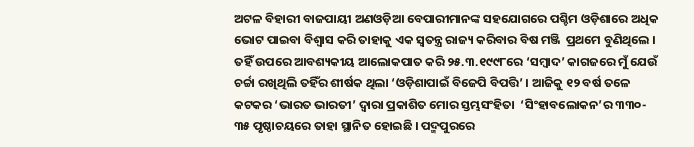ଅଟଳ ବିହାରୀ ବାଜପାୟୀ ଅଣଓଡ଼ିଆ ବେପାରୀମାନଙ୍କ ସହଯୋଗରେ ପଶ୍ଚିମ ଓଡ଼ିଶାରେ ଅଧିକ ଭୋଟ ପାଇବା ବିଶ୍ଵାସ କରି ତାହାକୁ ଏକ ସ୍ଵତନ୍ତ୍ର ରାଜ୍ୟ କରିବାର ବିଷ ମଞ୍ଜି  ପ୍ରଥମେ ବୁଣିଥିଲେ । ତହିଁ ଉପରେ ଆବଶ୍ୟକୀୟ ଆଲୋକପାତ କରି ୨୫.୩.୧୯୯୮ରେ ‘ସମ୍ବାଦ’ କାଗଜରେ ମୁଁ ଯେଉଁ ଚର୍ଚ୍ଚା ରଖିଥିଲି ତହିଁର ଶୀର୍ଷକ ଥିଲା ‘ଓଡ଼ିଶାପାଇଁ ବିଜେପି ବିପତ୍ତି’ । ଆଜିକୁ ୧୨ ବର୍ଷ ତଳେ କଟକର ‘ଭାରତ ଭାରତୀ’ ଦ୍ଵାରା ପ୍ରକାଶିତ ମୋର ସ୍ତମ୍ଭସଂହିତା  ‘ସିଂହାବଲୋକନ’ର ୩୩୦- ୩୫ ପୃଷ୍ଠାଚୟରେ ତାହା ସ୍ଥାନିତ ହୋଇଛି । ପଦ୍ମପୁରରେ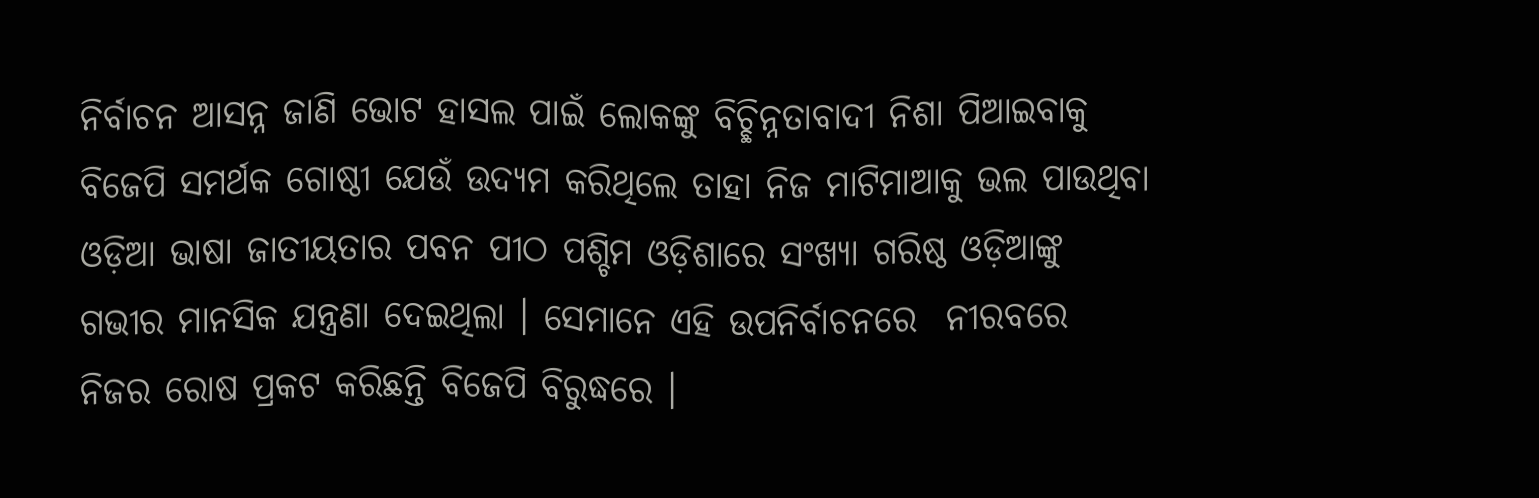ନିର୍ବାଚନ ଆସନ୍ନ ଜାଣି ଭୋଟ ହାସଲ ପାଇଁ ଲୋକଙ୍କୁ ବିଚ୍ଛିନ୍ନତାବାଦୀ ନିଶା ପିଆଇବାକୁ ବିଜେପି ସମର୍ଥକ ଗୋଷ୍ଠୀ ଯେଉଁ ଉଦ୍ୟମ କରିଥିଲେ ତାହା ନିଜ ମାଟିମାଆକୁ ଭଲ ପାଉଥିବା ଓଡ଼ିଆ ଭାଷା ଜାତୀୟତାର ପବନ ପୀଠ ପଶ୍ଚିମ ଓଡ଼ିଶାରେ ସଂଖ୍ୟା ଗରିଷ୍ଠ ଓଡ଼ିଆଙ୍କୁ ଗଭୀର ମାନସିକ ଯନ୍ତ୍ରଣା ଦେଇଥିଲା । ସେମାନେ ଏହି ଉପନିର୍ବାଚନରେ  ନୀରବରେ ନିଜର ରୋଷ ପ୍ରକଟ କରିଛନ୍ତି ବିଜେପି ବିରୁଦ୍ଧରେ ।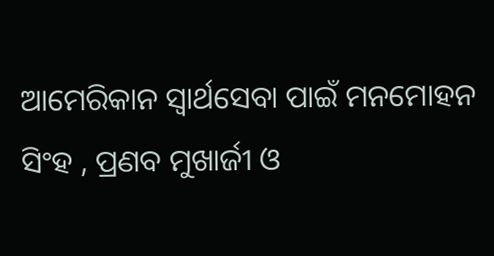ଆମେରିକାନ ସ୍ଵାର୍ଥସେବା ପାଇଁ ମନମୋହନ ସିଂହ , ପ୍ରଣବ ମୁଖାର୍ଜୀ ଓ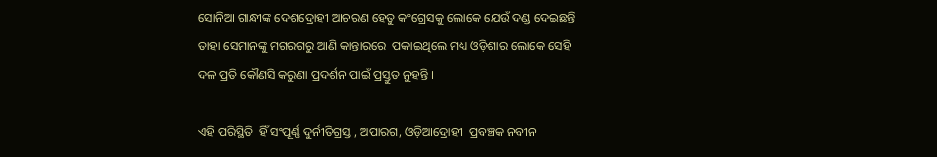ସୋନିଆ ଗାନ୍ଧୀଙ୍କ ଦେଶଦ୍ରୋହୀ ଆଚରଣ ହେତୁ କଂଗ୍ରେସକୁ ଲୋକେ ଯେଉଁ ଦଣ୍ଡ ଦେଇଛନ୍ତି ତାହା ସେମାନଙ୍କୁ ମଗରଗରୁ ଆଣି କାନ୍ତାରରେ  ପକାଇଥିଲେ ମଧ୍ୟ ଓଡ଼ିଶାର ଲୋକେ ସେହି ଦଳ ପ୍ରତି କୌଣସି କରୁଣା ପ୍ରଦର୍ଶନ ପାଇଁ ପ୍ରସ୍ତୁତ ନୁହନ୍ତି ।

ଏହି ପରିସ୍ଥିତି  ହିଁ ସଂପୂର୍ଣ୍ଣ ଦୁର୍ନୀତିଗ୍ରସ୍ତ , ଅପାରଗ, ଓଡ଼ିଆଦ୍ରୋହୀ  ପ୍ରବଞ୍ଚକ ନବୀନ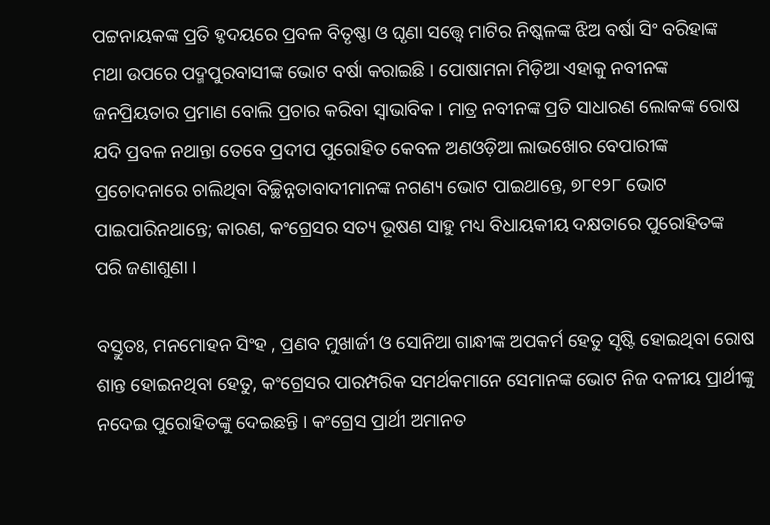ପଟ୍ଟନାୟକଙ୍କ ପ୍ରତି ହୃଦୟରେ ପ୍ରବଳ ବିତୃଷ୍ଣା ଓ ଘୃଣା ସତ୍ତ୍ୱେ ମାଟିର ନିଷ୍କଳଙ୍କ ଝିଅ ବର୍ଷା ସିଂ ବରିହାଙ୍କ ମଥା ଉପରେ ପଦ୍ମପୁରବାସୀଙ୍କ ଭୋଟ ବର୍ଷା କରାଇଛି । ପୋଷାମନା ମିଡ଼ିଆ ଏହାକୁ ନବୀନଙ୍କ ଜନପ୍ରିୟତାର ପ୍ରମାଣ ବୋଲି ପ୍ରଚାର କରିବା ସ୍ଵାଭାବିକ । ମାତ୍ର ନବୀନଙ୍କ ପ୍ରତି ସାଧାରଣ ଲୋକଙ୍କ ରୋଷ ଯଦି ପ୍ରବଳ ନଥାନ୍ତା ତେବେ ପ୍ରଦୀପ ପୁରୋହିତ କେବଳ ଅଣଓଡ଼ିଆ ଲାଭଖୋର ବେପାରୀଙ୍କ ପ୍ରଚୋଦନାରେ ଚାଲିଥିବା ବିଚ୍ଛିନ୍ନତାବାଦୀମାନଙ୍କ ନଗଣ୍ୟ ଭୋଟ ପାଇଥାନ୍ତେ, ୭୮୧୨୮ ଭୋଟ ପାଇପାରିନଥାନ୍ତେ; କାରଣ, କଂଗ୍ରେସର ସତ୍ୟ ଭୂଷଣ ସାହୁ ମଧ୍ୟ ବିଧାୟକୀୟ ଦକ୍ଷତାରେ ପୁରୋହିତଙ୍କ ପରି ଜଣାଶୁଣା ।

ବସ୍ତୁତଃ, ମନମୋହନ ସିଂହ , ପ୍ରଣବ ମୁଖାର୍ଜୀ ଓ ସୋନିଆ ଗାନ୍ଧୀଙ୍କ ଅପକର୍ମ ହେତୁ ସୃଷ୍ଟି ହୋଇଥିବା ରୋଷ ଶାନ୍ତ ହୋଇନଥିବା ହେତୁ, କଂଗ୍ରେସର ପାରମ୍ପରିକ ସମର୍ଥକମାନେ ସେମାନଙ୍କ ଭୋଟ ନିଜ ଦଳୀୟ ପ୍ରାର୍ଥୀଙ୍କୁ ନଦେଇ ପୁରୋହିତଙ୍କୁ ଦେଇଛନ୍ତି । କଂଗ୍ରେସ ପ୍ରାର୍ଥୀ ଅମାନତ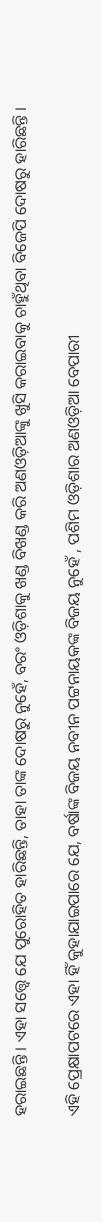ହରାଇଛନ୍ତି । ଏହା ସତ୍ତ୍ୱେ ଯେ ପୁରୋହିତ ହାରିଛନ୍ତି, ତାହା ତାଙ୍କ ଦୋଷରୁ ନୁହେଁ, ବରଂ ଓଡ଼ିଶାକୁ ଖଣ୍ଡ ବିଖଣ୍ଡ କରି ଅଣଓଡ଼ିଆଙ୍କୁ ଖୁସି କରାଇବାକୁ ଚାହୁଁଥିବା ବିଜେପି ଦୋଷରୁ ହାରିଛନ୍ତି ।

ଏହି ପ୍ରେକ୍ଷାପଟରେ ଏହା ହିଁ କୁହାଯାଇପାରେ ଯେ, ବର୍ଷାଙ୍କ ବିଜୟ ନବୀନ ପଟ୍ଟନାୟକଙ୍କ ବିଜୟ ନୁହେଁ , ପଶିମ ଓଡ଼ିଶାର ଅଣଓଡ଼ିଆ ବେପାରୀ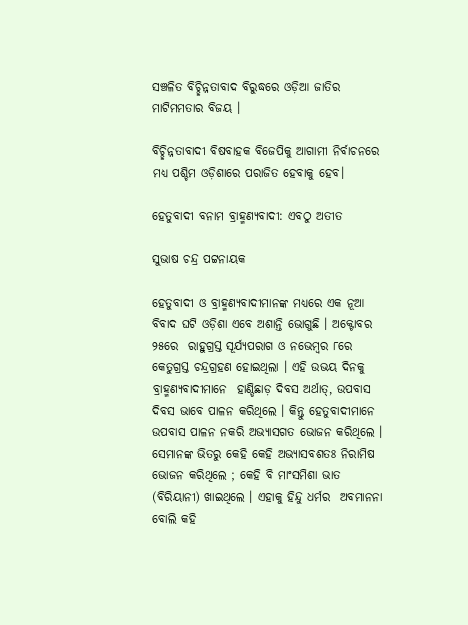ସଞ୍ଚଳିତ ବିଚ୍ଛିନ୍ନତାବାଦ ବିରୁଦ୍ଧରେ ଓଡ଼ିଆ ଜାତିର ମାଟିମମତାର ବିଜୟ ।

ବିଚ୍ଛିନ୍ନତାବାଦୀ ବିଷବାହକ ବିଜେପିକୁ ଆଗାମୀ ନିର୍ବାଚନରେ ମଧ୍ୟ ପଶ୍ଚିମ ଓଡ଼ିଶାରେ ପରାଜିତ ହେବାକୁ ହେବ।

ହେତୁବାଦୀ ବନାମ ବ୍ରାହ୍ମଣ୍ୟବାଦୀ: ଏବଠୁ ଅତୀତ

ସୁଭାଷ ଚନ୍ଦ୍ର ପଟ୍ଟନାୟକ

ହେତୁବାଦୀ ଓ ବ୍ରାହ୍ମଣ୍ୟବାଦୀମାନଙ୍କ ମଧ୍ୟରେ ଏକ ନୂଆ ବିବାଦ ଘଟି ଓଡ଼ିଶା ଏବେ ଅଶାନ୍ତି ଭୋଗୁଛି । ଅକ୍ଟୋବର ୨୫ରେ  ରାହୁଗ୍ରସ୍ତ ସୂର୍ଯ୍ୟପରାଗ ଓ ନଭେମ୍ବର ୮ରେ କେତୁଗ୍ରସ୍ତ ଚନ୍ଦ୍ରଗ୍ରହଣ ହୋଇଥିଲା । ଏହି ଉଭୟ ଦିନକୁ ବ୍ରାହ୍ମଣ୍ୟବାଦୀମାନେ  ହାଣ୍ଡିଛାଡ଼ ଦିବସ ଅର୍ଥାତ୍, ଉପବାସ ଦିବସ ଭାବେ ପାଳନ କରିଥିଲେ । କିନ୍ତୁ ହେତୁବାଦୀମାନେ ଉପବାସ ପାଳନ ନକରି ଅଭ୍ୟାସଗତ ଭୋଜନ କରିଥିଲେ । ସେମାନଙ୍କ ଭିତରୁ କେହି କେହି ଅଭ୍ୟାସବଶତଃ ନିରାମିଷ ଭୋଜନ କରିଥିଲେ ; କେହି ବି ମାଂସମିଶା ଭାତ (ବିରିୟାନୀ) ଖାଇଥିଲେ । ଏହାକୁ ହିନ୍ଦୁ ଧର୍ମର  ଅବମାନନା ବୋଲି କହି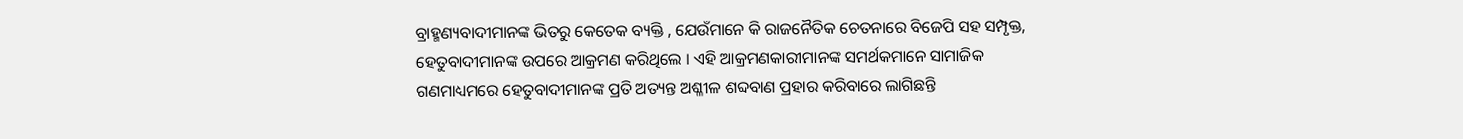ବ୍ରାହ୍ମଣ୍ୟବାଦୀମାନଙ୍କ ଭିତରୁ କେତେକ ବ୍ୟକ୍ତି , ଯେଉଁମାନେ କି ରାଜନୈତିକ ଚେତନାରେ ବିଜେପି ସହ ସମ୍ପୃକ୍ତ, ହେତୁବାଦୀମାନଙ୍କ ଉପରେ ଆକ୍ରମଣ କରିଥିଲେ । ଏହି ଆକ୍ରମଣକାରୀମାନଙ୍କ ସମର୍ଥକମାନେ ସାମାଜିକ ଗଣମାଧ୍ୟମରେ ହେତୁବାଦୀମାନଙ୍କ ପ୍ରତି ଅତ୍ୟନ୍ତ ଅଶ୍ଳୀଳ ଶବ୍ଦବାଣ ପ୍ରହାର କରିବାରେ ଲାଗିଛନ୍ତି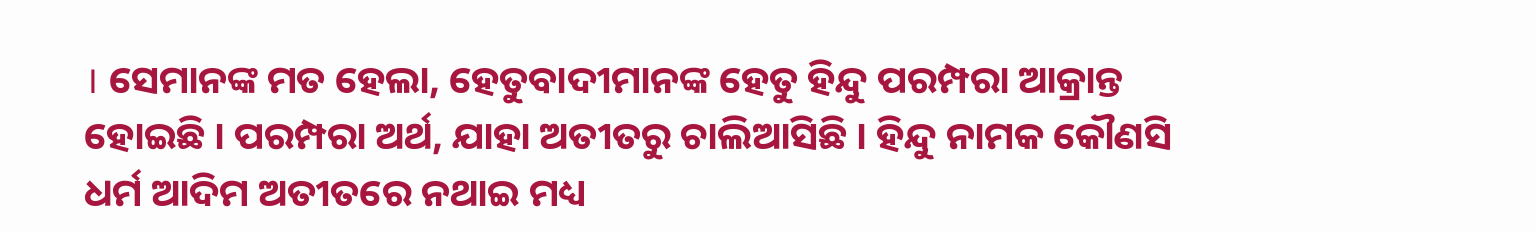। ସେମାନଙ୍କ ମତ ହେଲା, ହେତୁବାଦୀମାନଙ୍କ ହେତୁ ହିନ୍ଦୁ ପରମ୍ପରା ଆକ୍ରାନ୍ତ ହୋଇଛି । ପରମ୍ପରା ଅର୍ଥ, ଯାହା ଅତୀତରୁ ଚାଲିଆସିଛି । ହିନ୍ଦୁ ନାମକ କୌଣସି ଧର୍ମ ଆଦିମ ଅତୀତରେ ନଥାଇ ମଧ୍ୟ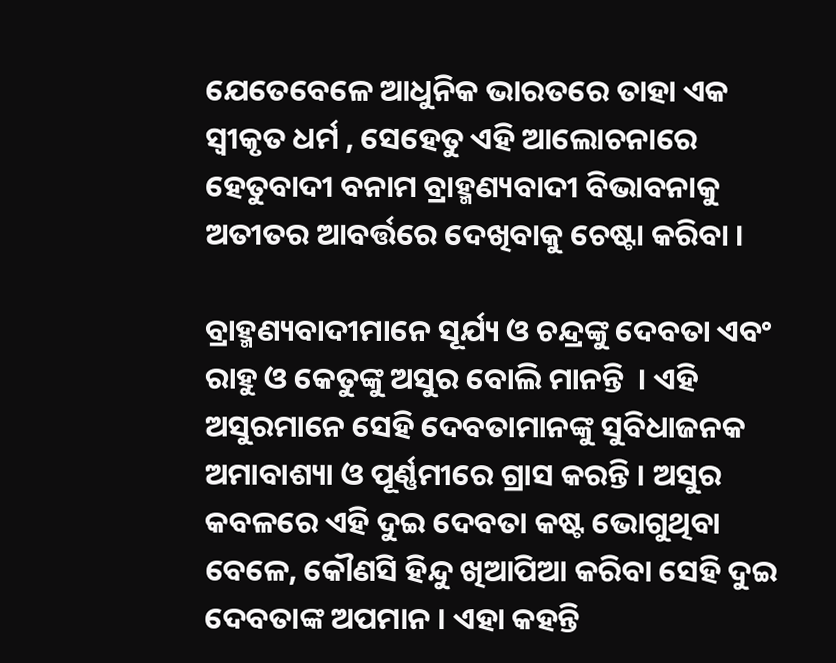ଯେତେବେଳେ ଆଧୁନିକ ଭାରତରେ ତାହା ଏକ ସ୍ୱୀକୃତ ଧର୍ମ , ସେହେତୁ ଏହି ଆଲୋଚନାରେ ହେତୁବାଦୀ ବନାମ ବ୍ରାହ୍ମଣ୍ୟବାଦୀ ବିଭାବନାକୁ ଅତୀତର ଆବର୍ତ୍ତରେ ଦେଖିବାକୁ ଚେଷ୍ଟା କରିବା ।

ବ୍ରାହ୍ମଣ୍ୟବାଦୀମାନେ ସୂର୍ଯ୍ୟ ଓ ଚନ୍ଦ୍ରଙ୍କୁ ଦେବତା ଏବଂ ରାହୁ ଓ କେତୁଙ୍କୁ ଅସୁର ବୋଲି ମାନନ୍ତି  । ଏହି ଅସୁରମାନେ ସେହି ଦେବତାମାନଙ୍କୁ ସୁବିଧାଜନକ ଅମାବାଶ୍ୟା ଓ ପୂର୍ଣ୍ଣମୀରେ ଗ୍ରାସ କରନ୍ତି । ଅସୁର କବଳରେ ଏହି ଦୁଇ ଦେବତା କଷ୍ଟ ଭୋଗୁଥିବା ବେଳେ, କୌଣସି ହିନ୍ଦୁ ଖିଆପିଆ କରିବା ସେହି ଦୁଇ ଦେବତାଙ୍କ ଅପମାନ । ଏହା କହନ୍ତି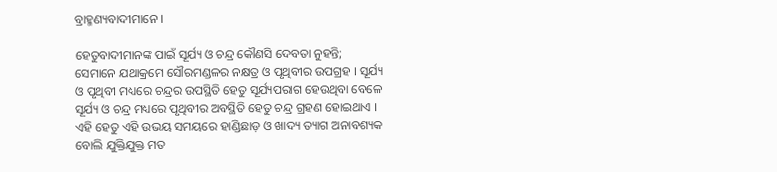ବ୍ରାହ୍ମଣ୍ୟବାଦୀମାନେ ।

ହେତୁବାଦୀମାନଙ୍କ ପାଇଁ ସୂର୍ଯ୍ୟ ଓ ଚନ୍ଦ୍ର କୌଣସି ଦେବତା ନୁହନ୍ତି; ସେମାନେ ଯଥାକ୍ରମେ ସୌରମଣ୍ଡଳର ନକ୍ଷତ୍ର ଓ ପୃଥିବୀର ଉପଗ୍ରହ । ସୂର୍ଯ୍ୟ ଓ ପୃଥିବୀ ମଧ୍ୟରେ ଚନ୍ଦ୍ରର ଉପସ୍ଥିତି ହେତୁ ସୂର୍ଯ୍ୟପରାଗ ହେଉଥିବା ବେଳେ ସୂର୍ଯ୍ୟ ଓ ଚନ୍ଦ୍ର ମଧ୍ୟରେ ପୃଥିବୀର ଅବସ୍ଥିତି ହେତୁ ଚନ୍ଦ୍ର ଗ୍ରହଣ ହୋଇଥାଏ ।  ଏହି ହେତୁ ଏହି ଉଭୟ ସମୟରେ ହାଣ୍ଡିଛାଡ଼ ଓ ଖାଦ୍ୟ ତ୍ୟାଗ ଅନାବଶ୍ୟକ ବୋଲି ଯୁକ୍ତିଯୁକ୍ତ ମତ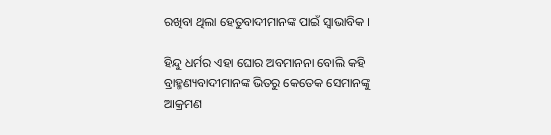ରଖିବା ଥିଲା ହେତୁବାଦୀମାନଙ୍କ ପାଇଁ ସ୍ଵାଭାବିକ ।

ହିନ୍ଦୁ ଧର୍ମର ଏହା ଘୋର ଅବମାନନା ବୋଲି କହି ବ୍ରାହ୍ମଣ୍ୟବାଦୀମାନଙ୍କ ଭିତରୁ କେତେକ ସେମାନଙ୍କୁ ଆକ୍ରମଣ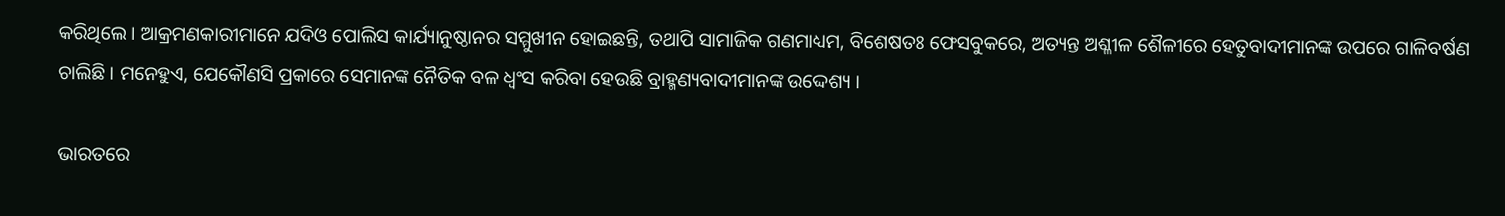କରିଥିଲେ । ଆକ୍ରମଣକାରୀମାନେ ଯଦିଓ ପୋଲିସ କାର୍ଯ୍ୟାନୁଷ୍ଠାନର ସମ୍ମୁଖୀନ ହୋଇଛନ୍ତି, ତଥାପି ସାମାଜିକ ଗଣମାଧ୍ୟମ, ବିଶେଷତଃ ଫେସବୁକରେ, ଅତ୍ୟନ୍ତ ଅଶ୍ଳୀଳ ଶୈଳୀରେ ହେତୁବାଦୀମାନଙ୍କ ଉପରେ ଗାଳିବର୍ଷଣ ଚାଲିଛି । ମନେହୁଏ, ଯେକୌଣସି ପ୍ରକାରେ ସେମାନଙ୍କ ନୈତିକ ବଳ ଧ୍ଵଂସ କରିବା ହେଉଛି ବ୍ରାହ୍ମଣ୍ୟବାଦୀମାନଙ୍କ ଉଦ୍ଦେଶ୍ୟ ।

ଭାରତରେ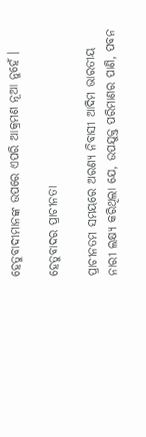ହେତୁବାଦୀମାନଙ୍କ ଉପରେ ଏପରି ଆକ୍ରମଣ ନୂଆ ନୁହେଁ ।

ହେତୁବାଦର ପ୍ରାଚୀନତା

ପ୍ରାଚୀନତମ ସମୟରେ ଅରଣ୍ୟ ନିବାସୀ ଆଦିମ ଭାରତୀୟ ନାରୀ ଲକ୍ଷ୍ୟ କରିଥିଲା ଯେ, ଉପଯୁକ୍ତ ପରିମାଣର ପାଣି, ପବନ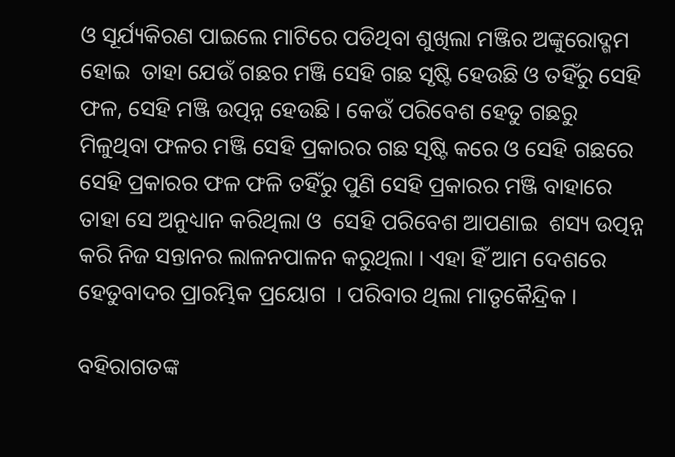ଓ ସୂର୍ଯ୍ୟକିରଣ ପାଇଲେ ମାଟିରେ ପଡିଥିବା ଶୁଖିଲା ମଞ୍ଜିର ଅଙ୍କୁରୋଦ୍ଗମ ହୋଇ  ତାହା ଯେଉଁ ଗଛର ମଞ୍ଜି ସେହି ଗଛ ସୃଷ୍ଟି ହେଉଛି ଓ ତହିଁରୁ ସେହି ଫଳ, ସେହି ମଞ୍ଜି ଉତ୍ପନ୍ନ ହେଉଛି । କେଉଁ ପରିବେଶ ହେତୁ ଗଛରୁ ମିଳୁଥିବା ଫଳର ମଞ୍ଜି ସେହି ପ୍ରକାରର ଗଛ ସୃଷ୍ଟି କରେ ଓ ସେହି ଗଛରେ ସେହି ପ୍ରକାରର ଫଳ ଫଳି ତହିଁରୁ ପୁଣି ସେହି ପ୍ରକାରର ମଞ୍ଜି ବାହାରେ ତାହା ସେ ଅନୁଧ୍ୟାନ କରିଥିଲା ଓ  ସେହି ପରିବେଶ ଆପଣାଇ  ଶସ୍ୟ ଉତ୍ପନ୍ନ କରି ନିଜ ସନ୍ତାନର ଲାଳନପାଳନ କରୁଥିଲା । ଏହା ହିଁ ଆମ ଦେଶରେ ହେତୁବାଦର ପ୍ରାରମ୍ଭିକ ପ୍ରୟୋଗ  । ପରିବାର ଥିଲା ମାତୃକୈନ୍ଦ୍ରିକ ।

ବହିରାଗତଙ୍କ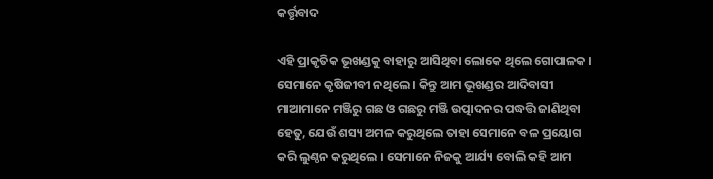କର୍ତ୍ତୃବାଦ

ଏହି ପ୍ରାକୃତିକ ଭୂଖଣ୍ଡକୁ ବାହାରୁ ଆସିଥିବା ଲୋକେ ଥିଲେ ଗୋପାଳକ । ସେମାନେ କୃଷିଜୀବୀ ନଥିଲେ । କିନ୍ତୁ ଆମ ଭୂଖଣ୍ଡର ଆଦିବାସୀ ମାଆମାନେ ମଞ୍ଜିରୁ ଗଛ ଓ ଗଛରୁ ମଞ୍ଜି ଉତ୍ପାଦନର ପଦ୍ଧତ୍ତି ଜାଣିଥିବା ହେତୁ, ଯେଉଁ ଶସ୍ୟ ଅମଳ କରୁଥିଲେ ତାହା ସେମାନେ ବଳ ପ୍ରୟୋଗ କରି ଲୁଣ୍ଠନ କରୁଥିଲେ । ସେମାନେ ନିଜକୁ ଆର୍ଯ୍ୟ ବୋଲି କହି ଆମ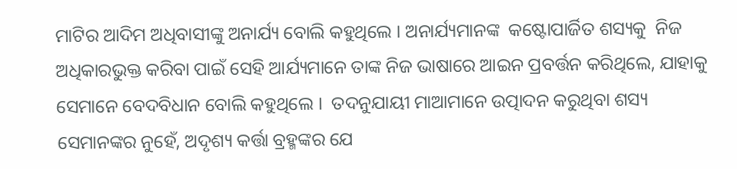ମାଟିର ଆଦିମ ଅଧିବାସୀଙ୍କୁ ଅନାର୍ଯ୍ୟ ବୋଲି କହୁଥିଲେ । ଅନାର୍ଯ୍ୟମାନଙ୍କ  କଷ୍ଟୋପାର୍ଜିତ ଶସ୍ୟକୁ  ନିଜ ଅଧିକାରଭୁକ୍ତ କରିବା ପାଇଁ ସେହି ଆର୍ଯ୍ୟମାନେ ତାଙ୍କ ନିଜ ଭାଷାରେ ଆଇନ ପ୍ରବର୍ତ୍ତନ କରିଥିଲେ, ଯାହାକୁ  ସେମାନେ ବେଦବିଧାନ ବୋଲି କହୁଥିଲେ ।  ତଦନୁଯାୟୀ ମାଆମାନେ ଉତ୍ପାଦନ କରୁଥିବା ଶସ୍ୟ ସେମାନଙ୍କର ନୁହେଁ, ଅଦୃଶ୍ୟ କର୍ତ୍ତା ବ୍ରହ୍ମଙ୍କର ଯେ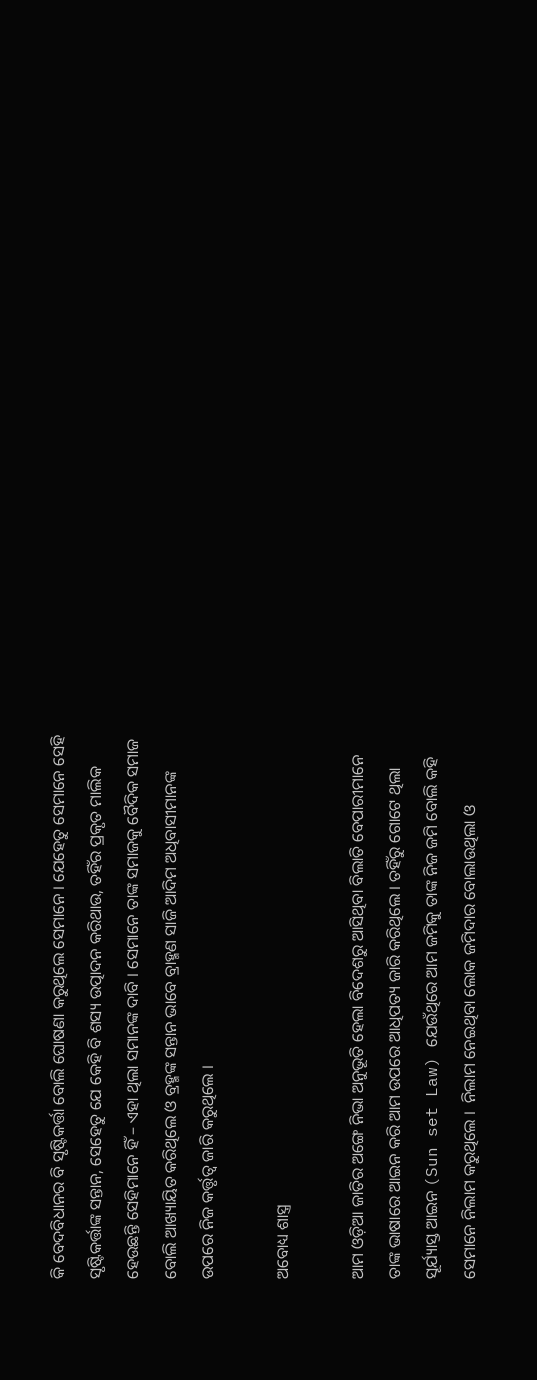କି ବେଦବିଧାନର ବି ସୃଷ୍ଟିକର୍ତ୍ତା ବୋଲି ଘୋଷଣା କରୁଥିଲେ ସେମାନେ । ଯେହେତୁ ସେମାନେ ସେହି  ସୃଷ୍ଟିକର୍ତ୍ତାଙ୍କ ସନ୍ତାନ, ସେହେତୁ ଯେ କେହି ବି ଶସ୍ୟ ଉତ୍ପାଦନ କରିଥାଉ, ତହିଁର ପ୍ରକୃତ ମାଲିକ ହେଉଛନ୍ତି ସେହିମାନେ ହିଁ – ଏହା ଥିଲା ସମାନଙ୍କ ଦାବି । ସେମାନେ ତାଙ୍କ ସମାଜକୁ ବୈଦିକ ସମାଜ ବୋଲି ଆଖ୍ୟାୟିତ କରିଥିଲେ ଓ ବ୍ରହ୍ମଙ୍କ ସନ୍ତାନ ଭାବେ ବ୍ରାହ୍ମଣ ସାଜି ଆଦିମ ଅଧିବାସୀମାନଙ୍କ ଉପରେ ନିଜ କର୍ତ୍ତୃତ୍ଵ ଜାରି କରୁଥିଲେ ।

ଅବୋଧ୍ୟ ଶାସ୍ତ୍ର

ଆମ ଓଡ଼ିଆ ଜାତିର ଅଙ୍ଗେ ନିଭା ଅନୁଭୂତି ହେଲା ବିଦେଶରୁ ଆସିଥିବା ବିଲାତି ବେପାରୀମାନେ ତାଙ୍କ ଭାଷାରେ ଆଇନ କରି ଆମ ଉପରେ ଆଧିପତ୍ୟ ଜାରି କରିଥିଲେ । ତହିଁରୁ ଗୋଟେ ଥିଲା ସୂର୍ଯ୍ୟାସ୍ତ ଆଇନ (Sun set Law) ଯେଉଁଥିରେ ଆମ ଜମିକୁ ତାଙ୍କ ନିଜ ଜମି ବୋଲି କହି ସେମାନେ ନିଲାମ କରୁଥିଲେ ।  ନିଲାମ ନେଇଥିବା ଲୋକ ଜମିଦାର ବୋଲାଉଥିଲା ଓ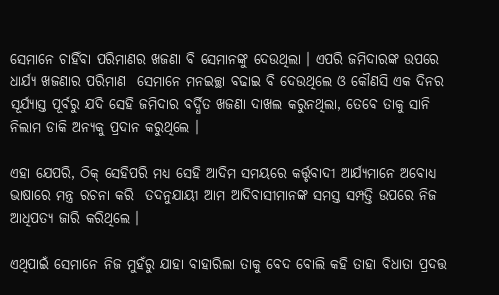ସେମାନେ ଚାହିଁବା ପରିମାଣର ଖଜଣା ବି ସେମାନଙ୍କୁ ଦେଉଥିଲା । ଏପରି ଜମିଦାରଙ୍କ ଉପରେ ଧାର୍ଯ୍ୟ ଖଜଣାର ପରିମାଣ  ସେମାନେ ମନଇଚ୍ଛା ବଢାଇ ବି ଦେଉଥିଲେ ଓ କୌଣସି ଏକ ଦିନର ସୂର୍ଯ୍ୟାସ୍ତ ପୂର୍ବରୁ ଯଦି ସେହି ଜମିଦାର ବର୍ଦ୍ଧିତ ଖଜଣା ଦାଖଲ କରୁନଥିଲା, ତେବେ ତାକୁ ସାନି ନିଲାମ ଡାକି ଅନ୍ୟକୁ ପ୍ରଦାନ କରୁଥିଲେ ।

ଏହା ଯେପରି, ଠିକ୍ ସେହିପରି ମଧ୍ୟ ସେହି ଆଦିମ ସମୟରେ କର୍ତ୍ତୃବାଦୀ ଆର୍ଯ୍ୟମାନେ ଅବୋଧ୍ୟ ଭାଷାରେ ମନ୍ତ୍ର ରଚନା କରି  ତଦନୁଯାୟୀ ଆମ ଆଦିବାସୀମାନଙ୍କ ସମସ୍ତ ସମ୍ପତ୍ତି ଉପରେ ନିଜ ଆଧିପତ୍ୟ ଜାରି କରିଥିଲେ ।

ଏଥିପାଇଁ ସେମାନେ ନିଜ ମୁହଁରୁ ଯାହା ବାହାରିଲା ତାକୁ ବେଦ ବୋଲି କହି ତାହା ବିଧାତା ପ୍ରଦତ୍ତ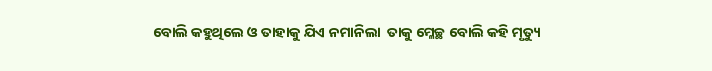ବୋଲି କହୁଥିଲେ ଓ ତାହାକୁ ଯିଏ ନମାନିଲା  ତାକୁ ମ୍ଳେଚ୍ଛ ବୋଲି କହି ମୃତ୍ୟୁ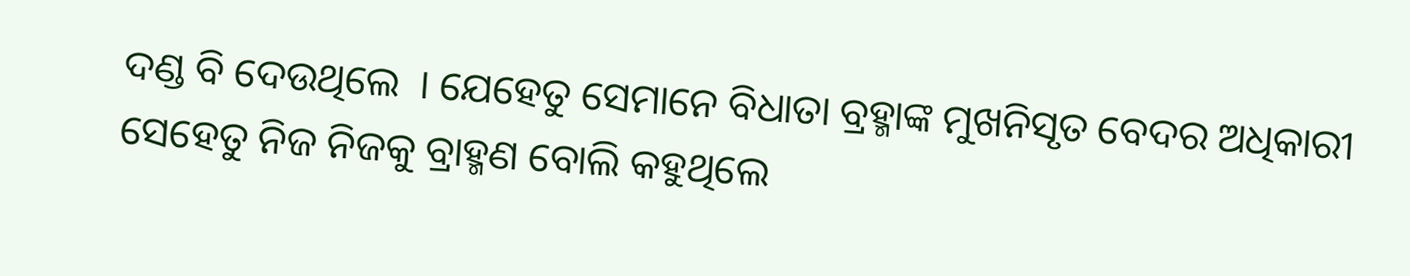ଦଣ୍ଡ ବି ଦେଉଥିଲେ  । ଯେହେତୁ ସେମାନେ ବିଧାତା ବ୍ରହ୍ମାଙ୍କ ମୁଖନିସୃତ ବେଦର ଅଧିକାରୀ ସେହେତୁ ନିଜ ନିଜକୁ ବ୍ରାହ୍ମଣ ବୋଲି କହୁଥିଲେ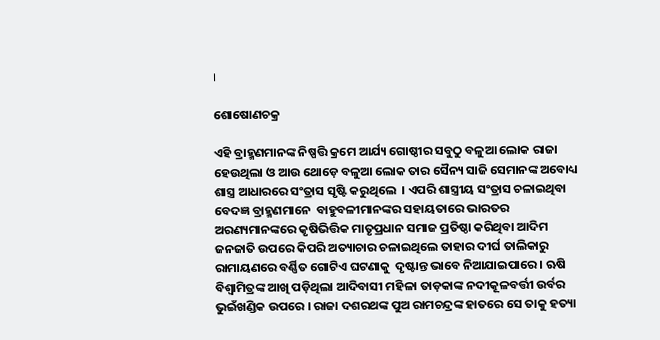।

ଶୋଷୋଣଚକ୍ର

ଏହି ବ୍ରାହ୍ମଣମାନଙ୍କ ନିଷ୍ପତ୍ତି କ୍ରମେ ଆର୍ଯ୍ୟ ଗୋଷ୍ଠୀର ସବୁଠୁ ବଳୁଆ ଲୋକ ରାଜା ହେଉଥିଲା ଓ ଆଉ ଥୋଡ଼େ ବଳୁଆ ଲୋକ ତାର ସୈନ୍ୟ ସାଜି ସେମାନଙ୍କ ଅବୋଧ୍ୟ ଶାସ୍ତ୍ର ଆଧାରରେ ସଂତ୍ରାସ ସୃଷ୍ଟି କରୁଥିଲେ  । ଏପରି ଶାସ୍ତ୍ରୀୟ ସଂତ୍ରାସ ଚଳାଇଥିବା ବେଦଜ୍ଞ ବ୍ରାହ୍ମଣମାନେ  ବାହୁବଳୀମାନଙ୍କର ସହାୟତାରେ ଭାରତର ଅରଣ୍ୟମାନଙ୍କରେ କୃଷିଭିତ୍ତିକ ମାତୃପ୍ରଧାନ ସମାଜ ପ୍ରତିଷ୍ଠା କରିଥିବା ଆଦିମ ଜନଜାତି ଉପରେ କିପରି ଅତ୍ୟାଚାର ଚଳାଇଥିଲେ ତାହାର ଦୀର୍ଘ ତାଲିକାରୁ ରାମାୟଣରେ ବର୍ଣ୍ଣିତ ଗୋଟିଏ ଘଟଣାକୁ  ଦୃଷ୍ଟାନ୍ତ ଭାବେ ନିଆଯାଇପାରେ । ଋଷି ବିଶ୍ଵାମିତ୍ରଙ୍କ ଆଖି ପଡ଼ିଥିଲା ଆଦିବାସୀ ମହିଳା ତାଡ଼କାଙ୍କ ନଦୀକୂଳବର୍ତ୍ତୀ ଉର୍ବର ଭୁଇଁଖଣ୍ଡିକ ଉପରେ । ରାଜା ଦଶରଥଙ୍କ ପୁଅ ରାମଚନ୍ଦ୍ରଙ୍କ ହାତରେ ସେ ତାକୁ ହତ୍ୟା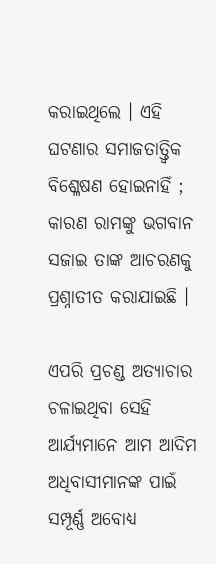କରାଇଥିଲେ । ଏହି ଘଟଣାର ସମାଜତାତ୍ତ୍ଵିକ ବିଶ୍ଳେଷଣ ହୋଇନାହିଁ ; କାରଣ ରାମଙ୍କୁ ଭଗବାନ ସଜାଇ ତାଙ୍କ ଆଚରଣକୁ ପ୍ରଶ୍ନାତୀତ କରାଯାଇଛି ।

ଏପରି ପ୍ରଚଣ୍ଡ ଅତ୍ୟାଚାର ଚଳାଇଥିବା ସେହି ଆର୍ଯ୍ୟମାନେ ଆମ ଆଦିମ ଅଧିବାସୀମାନଙ୍କ ପାଇଁ ସମ୍ପୂର୍ଣ୍ଣ ଅବୋଧ୍ୟ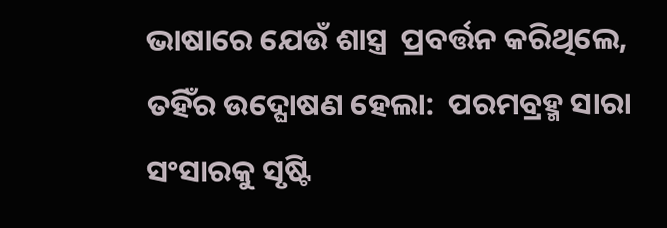ଭାଷାରେ ଯେଉଁ ଶାସ୍ତ୍ର  ପ୍ରବର୍ତ୍ତନ କରିଥିଲେ, ତହିଁର ଉଦ୍ଘୋଷଣ ହେଲା:  ପରମବ୍ରହ୍ମ ସାରା ସଂସାରକୁ ସୃଷ୍ଟି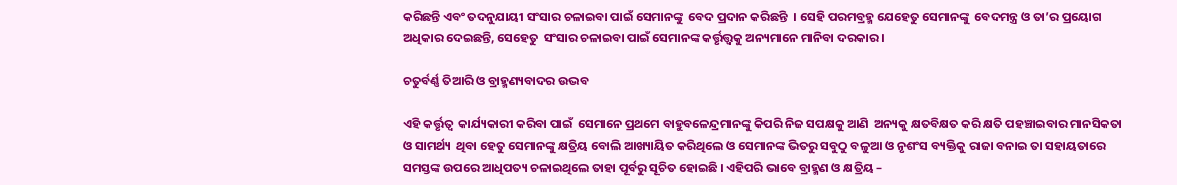କରିଛନ୍ତି ଏବଂ ତଦନୁଯାୟୀ ସଂସାର ଚଳାଇବା ପାଇଁ ସେମାନଙ୍କୁ  ବେଦ ପ୍ରଦାନ କରିଛନ୍ତି  । ସେହି ପରମବ୍ରହ୍ମ ଯେହେତୁ ସେମାନଙ୍କୁ  ବେଦମନ୍ତ୍ର ଓ ତା’ର ପ୍ରୟୋଗ ଅଧିକାର ଦେଇଛନ୍ତି, ସେହେତୁ  ସଂସାର ଚଳାଇବା ପାଇଁ ସେମାନଙ୍କ କର୍ତ୍ତୃତ୍ତ୍ଵକୁ ଅନ୍ୟମାନେ ମାନିବା ଦରକାର ।

ଚତୁର୍ବର୍ଣ୍ଣ ତିଆରି ଓ ବ୍ରାହ୍ମଣ୍ୟବାଦର ଉଦ୍ଭବ

ଏହି କର୍ତ୍ତୃତ୍ଵ  କାର୍ଯ୍ୟକାରୀ କରିବା ପାଇଁ  ସେମାନେ ପ୍ରଥମେ ବାହୁବଳେନ୍ଦ୍ରମାନଙ୍କୁ କିପରି ନିଜ ସପକ୍ଷକୁ ଆଣି  ଅନ୍ୟକୁ କ୍ଷତବିକ୍ଷତ କରି କ୍ଷତି ପହଞ୍ଚାଇବାର ମାନସିକତା ଓ ସାମର୍ଥ୍ୟ  ଥିବା ହେତୁ ସେମାନଙ୍କୁ କ୍ଷତ୍ରିୟ ବୋଲି ଆଖ୍ୟାୟିତ କରିଥିଲେ ଓ ସେମାନଙ୍କ ଭିତରୁ ସବୁଠୁ ବଳୁଆ ଓ ନୃଶଂସ ବ୍ୟକ୍ତିକୁ ରାଜା ବନାଇ ତା ସହାୟତାରେ ସମସ୍ତଙ୍କ ଉପରେ ଆଧିପତ୍ୟ ଚଳାଇଥିଲେ ତାହା ପୂର୍ବରୁ ସୂଚିତ ହୋଇଛି । ଏହିପରି ଭାବେ ବ୍ରାହ୍ମଣ ଓ କ୍ଷତ୍ରିୟ –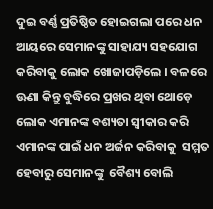ଦୁଇ ବର୍ଣ୍ଣ ପ୍ରତିଷ୍ଠିତ ହୋଇଗଲା ପରେ ଧନ ଆୟରେ ସେମାନଙ୍କୁ ସାହାଯ୍ୟ ସହଯୋଗ କରିବାକୁ ଲୋକ ଖୋଜାପଡ଼ିଲେ । ବଳରେ ଊଣା କିନ୍ତୁ ବୁଦ୍ଧିରେ ପ୍ରଖର ଥିବା ଥୋଡ଼େ ଲୋକ ଏମାନଙ୍କ ବଶ୍ୟତା ସ୍ଵୀକାର କରି ଏମାନଙ୍କ ପାଇଁ ଧନ ଅର୍ଜନ କରିବାକୁ  ସମ୍ମତ ହେବାରୁ ସେମାନଙ୍କୁ  ବୈଶ୍ୟ ବୋଲି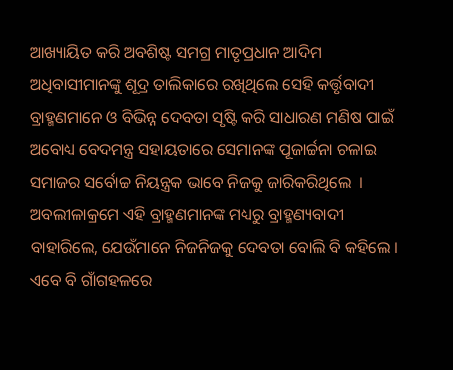ଆଖ୍ୟାୟିତ କରି ଅବଶିଷ୍ଟ ସମଗ୍ର ମାତୃପ୍ରଧାନ ଆଦିମ ଅଧିବାସୀମାନଙ୍କୁ ଶୂଦ୍ର ତାଲିକାରେ ରଖିଥିଲେ ସେହି କର୍ତ୍ତୃବାଦୀ ବ୍ରାହ୍ମଣମାନେ ଓ ବିଭିନ୍ନ ଦେବତା ସୃଷ୍ଟି କରି ସାଧାରଣ ମଣିଷ ପାଇଁ ଅବୋଧ୍ୟ ବେଦମନ୍ତ୍ର ସହାୟତାରେ ସେମାନଙ୍କ ପୂଜାର୍ଚ୍ଚନା ଚଳାଇ ସମାଜର ସର୍ବୋଚ୍ଚ ନିୟନ୍ତ୍ରକ ଭାବେ ନିଜକୁ ଜାରିକରିଥିଲେ  ।  ଅବଲୀଳାକ୍ରମେ ଏହି ବ୍ରାହ୍ମଣମାନଙ୍କ ମଧ୍ୟରୁ ବ୍ରାହ୍ମଣ୍ୟବାଦୀ ବାହାରିଲେ, ଯେଉଁମାନେ ନିଜନିଜକୁ ଦେବତା ବୋଲି ବି କହିଲେ । ଏବେ ବି ଗାଁଗହଳରେ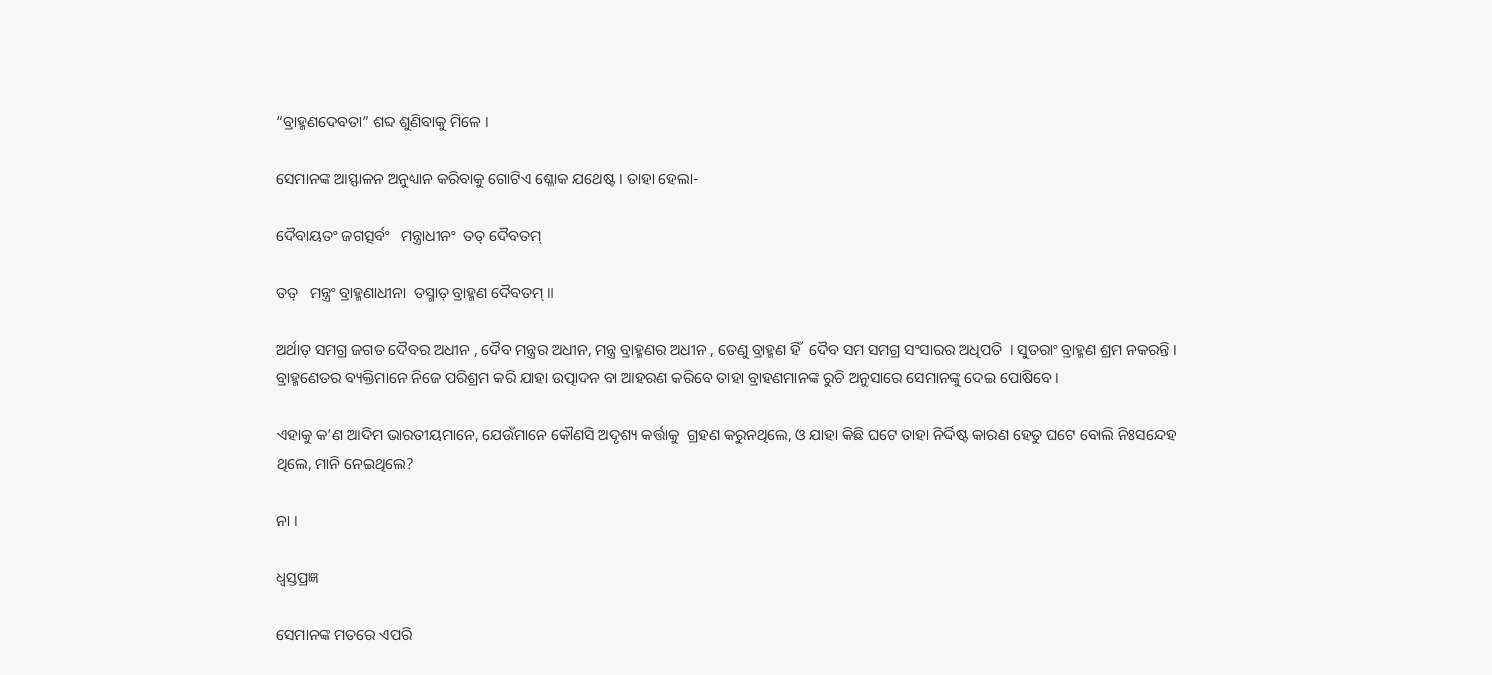“ବ୍ରାହ୍ମଣଦେବତା” ଶବ୍ଦ ଶୁଣିବାକୁ ମିଳେ ।

ସେମାନଙ୍କ ଆସ୍ଫାଳନ ଅନୁଧ୍ୟାନ କରିବାକୁ ଗୋଟିଏ ଶ୍ଳୋକ ଯଥେଷ୍ଟ । ତାହା ହେଲା-

ଦୈବାୟତଂ ଜଗତ୍ସର୍ବଂ   ମନ୍ତ୍ରାଧୀନଂ  ତତ୍ ଦୈବତମ୍

ତତ୍   ମନ୍ତ୍ରଂ ବ୍ରାହ୍ମଣାଧୀନା  ତସ୍ମାତ୍ ବ୍ରାହ୍ମଣ ଦୈବତମ୍ ॥

ଅର୍ଥାତ୍ ସମଗ୍ର ଜଗତ ଦୈବର ଅଧୀନ , ଦୈବ ମନ୍ତ୍ରର ଅଧୀନ, ମନ୍ତ୍ର ବ୍ରାହ୍ମଣର ଅଧୀନ , ତେଣୁ ବ୍ରାହ୍ମଣ ହିଁ  ଦୈବ ସମ ସମଗ୍ର ସଂସାରର ଅଧିପତି  । ସୁତରାଂ ବ୍ରାହ୍ମଣ ଶ୍ରମ ନକରନ୍ତି । ବ୍ରାହ୍ମଣେତର ବ୍ୟକ୍ତିମାନେ ନିଜେ ପରିଶ୍ରମ କରି ଯାହା ଉତ୍ପାଦନ ବା ଆହରଣ କରିବେ ତାହା ବ୍ରାହଣମାନଙ୍କ ରୁଚି ଅନୁସାରେ ସେମାନଙ୍କୁ ଦେଇ ପୋଷିବେ ।

ଏହାକୁ କ’ଣ ଆଦିମ ଭାରତୀୟମାନେ, ଯେଉଁମାନେ କୌଣସି ଅଦୃଶ୍ୟ କର୍ତ୍ତାକୁ  ଗ୍ରହଣ କରୁନଥିଲେ, ଓ ଯାହା କିଛି ଘଟେ ତାହା ନିର୍ଦ୍ଦିଷ୍ଟ କାରଣ ହେତୁ ଘଟେ ବୋଲି ନିଃସନ୍ଦେହ ଥିଲେ, ମାନି ନେଇଥିଲେ?

ନା ।

ଧ୍ଵସ୍ତପ୍ରଜ୍ଞ

ସେମାନଙ୍କ ମତରେ ଏପରି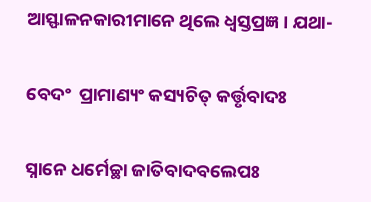ଆସ୍ଫାଳନକାରୀମାନେ ଥିଲେ ଧ୍ଵସ୍ତପ୍ରଜ୍ଞ । ଯଥା-

ବେଦଂ  ପ୍ରାମାଣ୍ୟଂ କସ୍ୟଚିତ୍ କର୍ତ୍ତୃବାଦଃ

ସ୍ନାନେ ଧର୍ମେଚ୍ଛା ଜାତିବାଦବଲେପଃ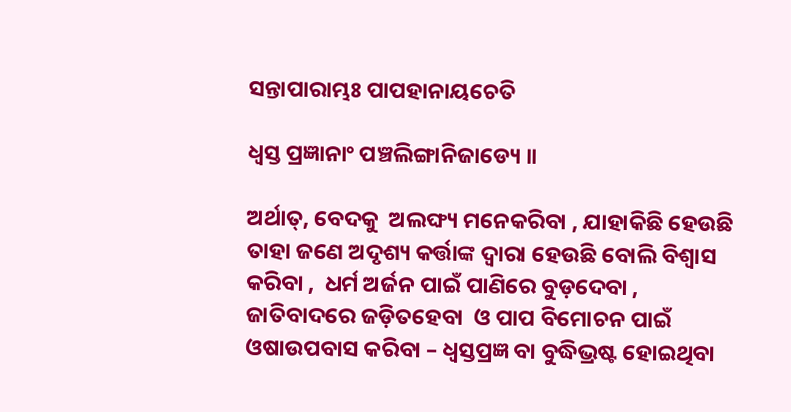ସନ୍ତାପାରାମ୍ଭଃ ପାପହାନାୟଚେତି

ଧ୍ଵସ୍ତ ପ୍ରଜ୍ଞାନାଂ ପଞ୍ଚଲିଙ୍ଗାନିଜାଡ୍ୟେ ॥

ଅର୍ଥାତ୍, ବେଦକୁ  ଅଲଙ୍ଘ୍ୟ ମନେକରିବା , ଯାହାକିଛି ହେଉଛି ତାହା ଜଣେ ଅଦୃଶ୍ୟ କର୍ତ୍ତାଙ୍କ ଦ୍ଵାରା ହେଉଛି ବୋଲି ବିଶ୍ଵାସ କରିବା ,  ଧର୍ମ ଅର୍ଜନ ପାଇଁ ପାଣିରେ ବୁଡ଼ଦେବା , ଜାତିବାଦରେ ଜଡ଼ିତହେବା  ଓ ପାପ ବିମୋଚନ ପାଇଁ  ଓଷାଉପବାସ କରିବା – ଧ୍ଵସ୍ତପ୍ରଜ୍ଞ ବା ବୁଦ୍ଧିଭ୍ରଷ୍ଟ ହୋଇଥିବା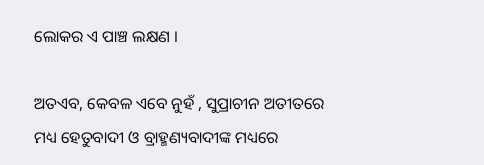ଲୋକର ଏ ପାଞ୍ଚ ଲକ୍ଷଣ ।

ଅତଏବ, କେବଳ ଏବେ ନୁହଁ , ସୁପ୍ରାଚୀନ ଅତୀତରେ ମଧ୍ୟ ହେତୁବାଦୀ ଓ ବ୍ରାହ୍ମଣ୍ୟବାଦୀଙ୍କ ମଧ୍ୟରେ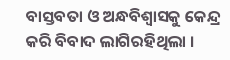ବାସ୍ତବତା ଓ ଅନ୍ଧବିଶ୍ଵାସକୁ କେନ୍ଦ୍ର କରି ବିବାଦ ଲାଗିରହିଥିଲା ।